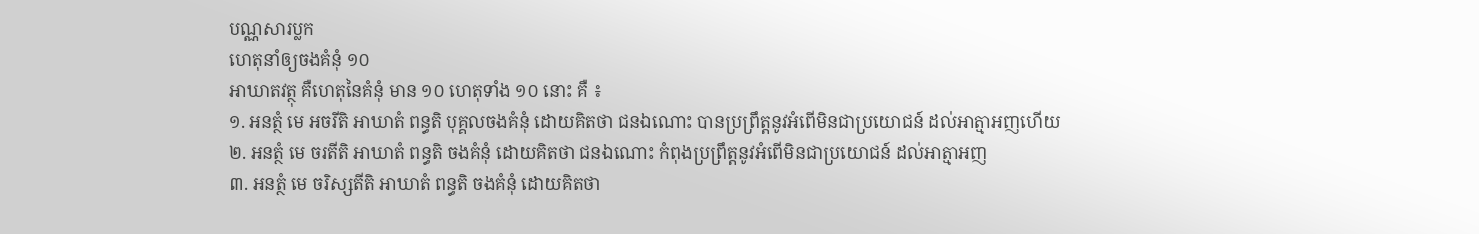បណ្ណសារប្លក
ហេតុនាំឲ្យចងគំនុំ ១០
អាឃាតវត្ថុ គឺហេតុនៃគំនុំ មាន ១០ ហេតុទាំង ១០ នោះ គឺ ៖
១. អនត្ថំ មេ អចរីតិ អាឃាតំ ពន្ធតិ បុគ្គលចងគំនុំ ដោយគិតថា ជនឯណោះ បានប្រព្រឹត្តនូវអំពើមិនជាប្រយោជន៍ ដល់អាត្មាអញហើយ
២. អនត្ថំ មេ ចរតីតិ អាឃាតំ ពន្ធតិ ចងគំនុំ ដោយគិតថា ជនឯណោះ កំពុងប្រព្រឹត្តនូវអំពើមិនជាប្រយោជន៍ ដល់អាត្មាអញ
៣. អនត្ថំ មេ ចរិស្សតីតិ អាឃាតំ ពន្ធតិ ចងគំនុំ ដោយគិតថា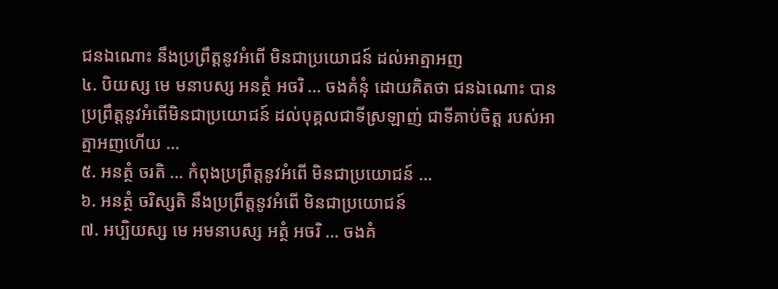ជនឯណោះ នឹងប្រព្រឹត្តនូវអំពើ មិនជាប្រយោជន៍ ដល់អាត្មាអញ
៤. បិយស្ស មេ មនាបស្ស អនត្ថំ អចរិ … ចងគំនុំ ដោយគិតថា ជនឯណោះ បានប្រព្រឹត្តនូវអំពើមិនជាប្រយោជន៍ ដល់បុគ្គលជាទីស្រឡាញ់ ជាទីគាប់ចិត្ត របស់អាត្មាអញហើយ …
៥. អនត្ថំ ចរតិ … កំពុងប្រព្រឹត្តនូវអំពើ មិនជាប្រយោជន៍ …
៦. អនត្ថំ ចរិស្សតិ នឹងប្រព្រឹត្តនូវអំពើ មិនជាប្រយោជន៍
៧. អប្បិយស្ស មេ អមនាបស្ស អត្ថំ អចរិ … ចងគំ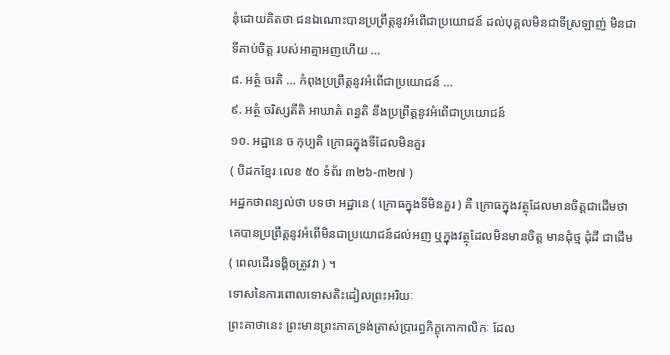នុំដោយគិតថា ជនឯណោះបានប្រព្រឹត្តនូវអំពើជាប្រយោជន៍ ដល់បុគ្គលមិនជាទីស្រឡាញ់ មិនជាទីគាប់ចិត្ត របស់អាត្មាអញហើយ …
៨. អត្ថំ ចរតិ … កំពុងប្រព្រឹត្តនូវអំពើជាប្រយោជន៍ …
៩. អត្ថំ ចរិស្សតីតិ អាឃាតំ ពន្ធតិ នឹងប្រព្រឹត្តនូវអំពើជាប្រយោជន៍
១០. អដ្ឋានេ ច កុប្បតិ ក្រោធក្នុងទីដែលមិនគួរ
( បិដកខ្មែរ លេខ ៥០ ទំព័រ ៣២៦-៣២៧ )
អដ្ឋកថាពន្យល់ថា បទថា អដ្ឋានេ ( ក្រោធក្នុងទីមិនគួរ ) គឺ ក្រោធក្នុងវត្ថុដែលមានចិត្តជាដើមថា គេបានប្រព្រឹត្តនូវអំពើមិនជាប្រយោជន៍ដល់អញ ឬក្នុងវត្ថុដែលមិនមានចិត្ត មានដុំថ្ម ដុំដី ជាដើម ( ពេលដើរទង្គិចត្រូវវា ) ។
ទោសនៃការពោលទោសតិះដៀលព្រះអរិយៈ
ព្រះគាថានេះ ព្រះមានព្រះភាគទ្រង់ត្រាស់ប្រារព្ធភិក្ខុកោកាលិកៈ ដែល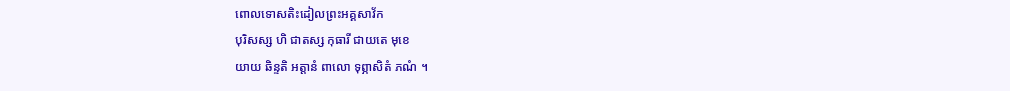ពោលទោសតិះដៀលព្រះអគ្គសាវ័ក
បុរិសស្ស ហិ ជាតស្ស កុធារី ជាយតេ មុខេ
យាយ ឆិន្ទតិ អត្តានំ ពាលោ ទុព្ភាសិតំ ភណំ ។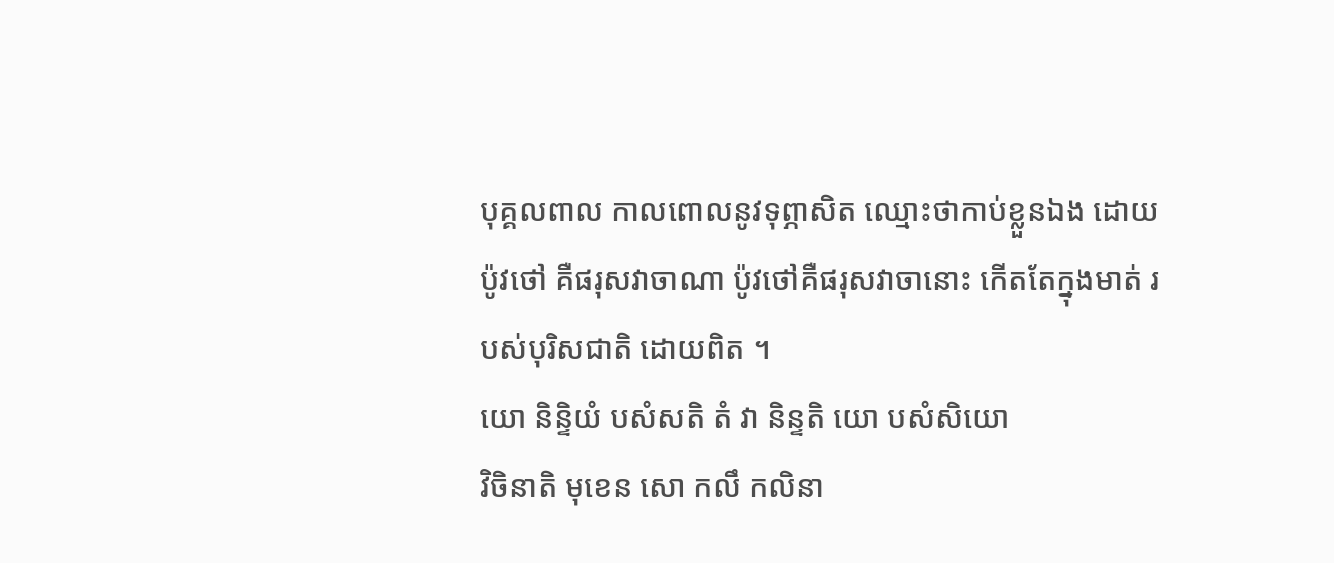បុគ្គលពាល កាលពោលនូវទុព្ភាសិត ឈ្មោះថាកាប់ខ្លួនឯង ដោយប៉ូវថៅ គឺផរុសវាចាណា ប៉ូវថៅគឺផរុសវាចានោះ កើតតែក្នុងមាត់ របស់បុរិសជាតិ ដោយពិត ។
យោ និន្ទិយំ បសំសតិ តំ វា និន្ទតិ យោ បសំសិយោ
វិចិនាតិ មុខេន សោ កលឹ កលិនា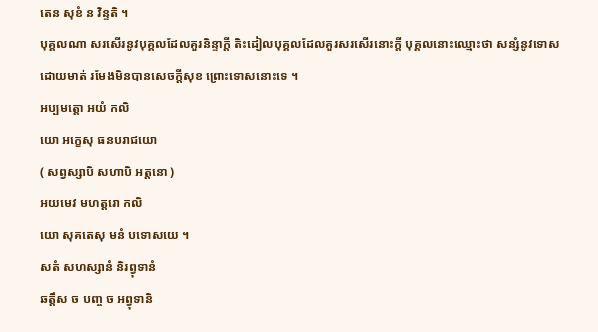តេន សុខំ ន វិន្ទតិ ។
បុគ្គលណា សរសើរនូវបុគ្គលដែលគួរនិន្ទាក្តី តិះដៀលបុគ្គលដែលគួរសរសើរនោះក្តី បុគ្គលនោះឈ្មោះថា សន្សំនូវទោស ដោយមាត់ រមែងមិនបានសេចក្តីសុខ ព្រោះទោសនោះទេ ។
អប្បមត្តោ អយំ កលិ
យោ អក្ខេសុ ធនបរាជយោ
( សព្វស្សាបិ សហាបិ អត្តនោ )
អយមេវ មហត្តរោ កលិ
យោ សុគតេសុ មនំ បទោសយេ ។
សតំ សហស្សានំ និរព្វុទានំ
ឆត្តឹស ច បញ្ច ច អព្វុទានិ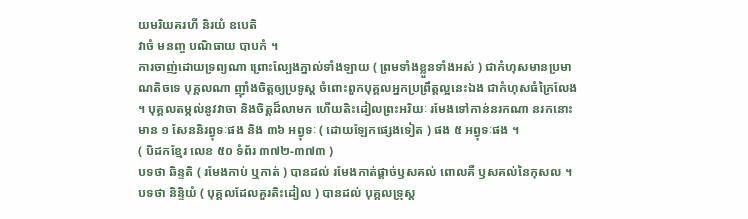យមរិយគរហី និរយំ ឧបេតិ
វាចំ មនញ្ច បណិធាយ បាបកំ ។
ការចាញ់ដោយទ្រព្យណា ព្រោះល្បែងភ្នាល់ទាំងឡាយ ( ព្រមទាំងខ្លួនទាំងអស់ ) ជាកំហុសមានប្រមាណតិចទេ បុគ្គលណា ញ៉ាំងចិត្តឲ្យប្រទូស្ត ចំពោះពួកបុគ្គលអ្នកប្រព្រឹត្តល្អនេះឯង ជាកំហុសធំក្រៃលែង ។ បុគ្គលតម្កល់នូវវាចា និងចិត្តដ៏លាមក ហើយតិះដៀលព្រះអរិយៈ រមែងទៅកាន់នរកណា នរកនោះ មាន ១ សែននិរព្វុទៈផង និង ៣៦ អព្វុទៈ ( ដោយឡែកផ្សេងទៀត ) ផង ៥ អព្វុទៈផង ។
( បិដកខ្មែរ លេខ ៥០ ទំព័រ ៣៧២-៣៧៣ )
បទថា ឆិន្ទតិ ( រមែងកាប់ ឬកាត់ ) បានដល់ រមែងកាត់ផ្តាច់ឫសគល់ ពោលគឺ ឫសគល់នៃកុសល ។ បទថា និន្ទិយំ ( បុគ្គលដែលគួរតិះដៀល ) បានដល់ បុគ្គលទ្រុស្ត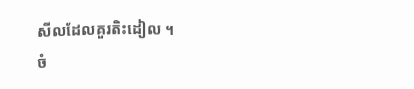សីលដែលគួរតិះដៀល ។
ចំ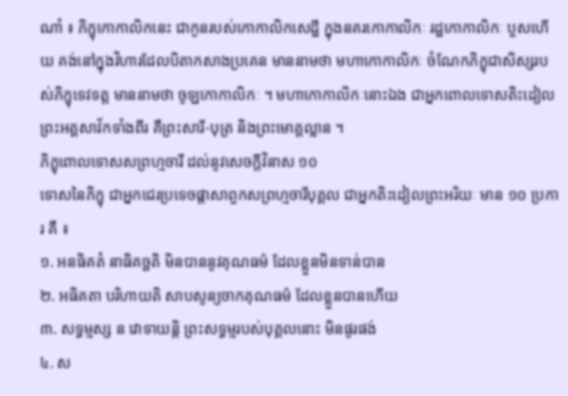ណាំ ៖ ភិក្ខុកោកាលិកនេះ ជាកូនរបស់កោកាលិកសេដ្ឋី ក្នុងនគរកោកាលិកៈ រដ្ឋកោកាលិកៈ បួសហើយ គង់នៅក្នុងវិហារដែលបិតាកសាងប្រគេន មាននាមថា មហាកោកាលិកៈ ចំណែកភិក្ខុជាសិស្សរបស់ភិក្ខុទេវទត្ត មាននាមថា ចូឡកោកាលិកៈ ។ មហាកោកាលិកៈនោះឯង ជាអ្នកពោលទោសតិះដៀលព្រះអគ្គសាវ័កទាំងពីរ គឺព្រះសារី-បុត្រ និងព្រះមោគ្គល្លាន ។
ភិក្ខុពោលទោសសព្រហ្មចារី ដល់នូវសេចក្តីវិនាស ១០
ទោសនៃភិក្ខុ ជាអ្នកជេរប្រទេចផ្តាសាពួកសព្រហ្មចារីបុគ្គល ជាអ្នកតិះដៀលព្រះអរិយៈ មាន ១០ ប្រការ គឺ ៖
១. អនធិគតំ នាធិគច្ឆតិ មិនបាននូវគុណធម៌ ដែលខ្លួនមិនទាន់បាន
២. អធិគតា បរិហាយតិ សាបសូន្យចាកគុណធម៌ ដែលខ្លួនបានហើយ
៣. សទ្ធម្មស្ស ន វោទាយន្តិ ព្រះសទ្ធម្មរបស់បុគ្គលនោះ មិនផូរផង់
៤. ស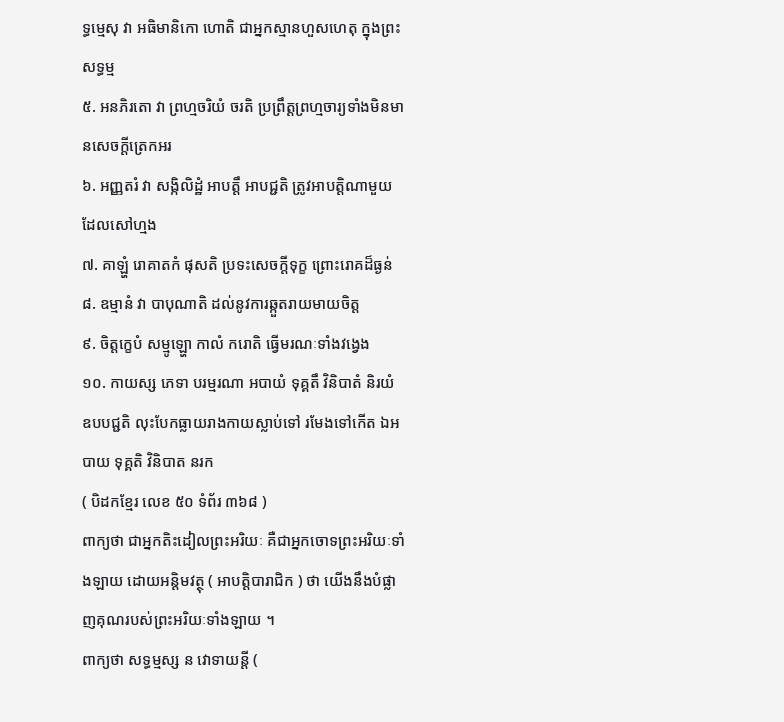ទ្ធម្មេសុ វា អធិមានិកោ ហោតិ ជាអ្នកស្មានហួសហេតុ ក្នុងព្រះសទ្ធម្ម
៥. អនភិរតោ វា ព្រហ្មចរិយំ ចរតិ ប្រព្រឹត្តព្រហ្មចារ្យទាំងមិនមានសេចក្តីត្រេកអរ
៦. អញ្ញតរំ វា សង្កិលិដ្ឋំ អាបត្តឹ អាបជ្ជតិ ត្រូវអាបត្តិណាមួយដែលសៅហ្មង
៧. គាឡ្ហំ រោគាតកំ ផុសតិ ប្រទះសេចក្តីទុក្ខ ព្រោះរោគដ៏ធ្ងន់
៨. ឧម្មានំ វា បាបុណាតិ ដល់នូវការឆ្កួតរាយមាយចិត្ត
៩. ចិត្តក្ខេបំ សម្មូឡ្ហោ កាលំ ករោតិ ធ្វើមរណៈទាំងវង្វេង
១០. កាយស្ស ភេទា បរម្មរណា អបាយំ ទុគ្គតឹ វិនិបាតំ និរយំ ឧបបជ្ជតិ លុះបែកធ្លាយរាងកាយស្លាប់ទៅ រមែងទៅកើត ឯអបាយ ទុគ្គតិ វិនិបាត នរក
( បិដកខ្មែរ លេខ ៥០ ទំព័រ ៣៦៨ )
ពាក្យថា ជាអ្នកតិះដៀលព្រះអរិយៈ គឺជាអ្នកចោទព្រះអរិយៈទាំងឡាយ ដោយអន្តិមវត្ថុ ( អាបត្តិបារាជិក ) ថា យើងនឹងបំផ្លាញគុណរបស់ព្រះអរិយៈទាំងឡាយ ។
ពាក្យថា សទ្ធម្មស្ស ន វោទាយន្តី (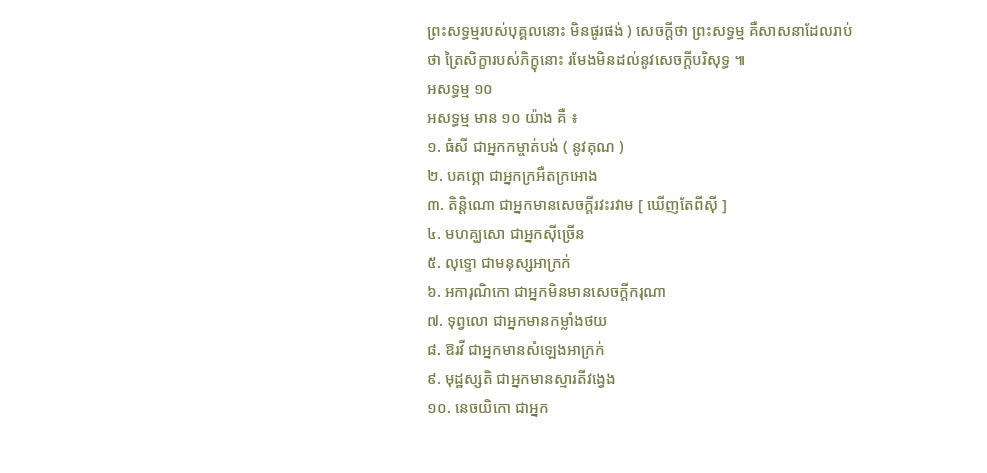ព្រះសទ្ធម្មរបស់បុគ្គលនោះ មិនផូរផង់ ) សេចក្តីថា ព្រះសទ្ធម្ម គឺសាសនាដែលរាប់ថា ត្រៃសិក្ខារបស់ភិក្ខុនោះ រមែងមិនដល់នូវសេចក្តីបរិសុទ្ធ ៕
អសទ្ធម្ម ១០
អសទ្ធម្ម មាន ១០ យ៉ាង គឺ ៖
១. ធំសី ជាអ្នកកម្ចាត់បង់ ( នូវគុណ )
២. បគព្ភោ ជាអ្នកក្រអឺតក្រអោង
៣. តិន្តិណោ ជាអ្នកមានសេចក្តីរវះរវាម [ ឃើញតែពីស៊ី ]
៤. មហគ្ឃសោ ជាអ្នកស៊ីច្រើន
៥. លុទ្ទោ ជាមនុស្សអាក្រក់
៦. អការុណិកោ ជាអ្នកមិនមានសេចក្តីករុណា
៧. ទុព្វលោ ជាអ្នកមានកម្លាំងថយ
៨. ឱរវី ជាអ្នកមានសំឡេងអាក្រក់
៩. មុដ្ឋស្សតិ ជាអ្នកមានស្មារតីវង្វេង
១០. នេចយិកោ ជាអ្នក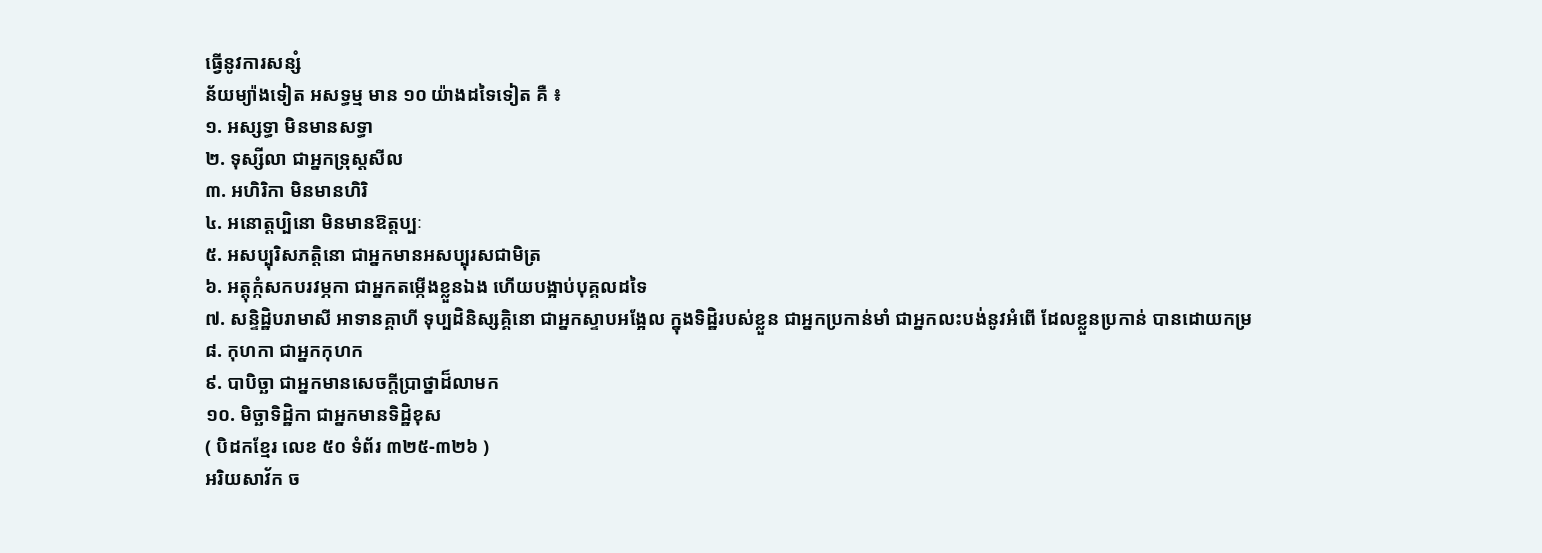ធ្វើនូវការសន្សំ
ន័យម្យ៉ាងទៀត អសទ្ធម្ម មាន ១០ យ៉ាងដទៃទៀត គឺ ៖
១. អស្សទ្ធា មិនមានសទ្ធា
២. ទុស្សីលា ជាអ្នកទ្រុស្តសីល
៣. អហិរិកា មិនមានហិរិ
៤. អនោត្តប្បិនោ មិនមានឱត្តប្បៈ
៥. អសប្បុរិសភត្តិនោ ជាអ្នកមានអសប្បុរសជាមិត្រ
៦. អត្តុក្កំសកបរវម្ភកា ជាអ្នកតម្កើងខ្លួនឯង ហើយបង្អាប់បុគ្គលដទៃ
៧. សន្ទិដ្ឋិបរាមាសី អាទានគ្គាហី ទុប្បដិនិស្សគ្គិនោ ជាអ្នកស្ទាបអង្អែល ក្នុងទិដ្ឋិរបស់ខ្លួន ជាអ្នកប្រកាន់មាំ ជាអ្នកលះបង់នូវអំពើ ដែលខ្លួនប្រកាន់ បានដោយកម្រ
៨. កុហកា ជាអ្នកកុហក
៩. បាបិច្ឆា ជាអ្នកមានសេចក្តីប្រាថ្នាដ៏លាមក
១០. មិច្ឆាទិដ្ឋិកា ជាអ្នកមានទិដ្ឋិខុស
( បិដកខ្មែរ លេខ ៥០ ទំព័រ ៣២៥-៣២៦ )
អរិយសាវ័ក ច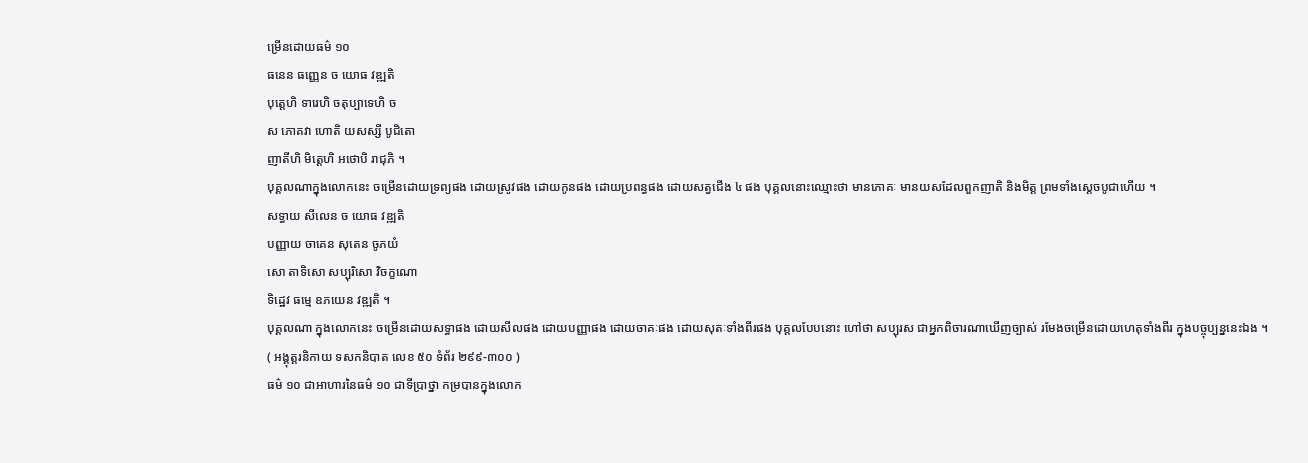ម្រើនដោយធម៌ ១០
ធនេន ធញ្ញេន ច យោធ វឌ្ឍតិ
បុត្តេហិ ទារេហិ ចតុប្បាទេហិ ច
ស ភោគវា ហោតិ យសស្សី បូជិតោ
ញាតីហិ មិត្តេហិ អថោបិ រាជុភិ ។
បុគ្គលណាក្នុងលោកនេះ ចម្រើនដោយទ្រព្យផង ដោយស្រូវផង ដោយកូនផង ដោយប្រពន្ធផង ដោយសត្វជើង ៤ ផង បុគ្គលនោះឈ្មោះថា មានភោគៈ មានយសដែលពួកញាតិ និងមិត្ត ព្រមទាំងស្តេចបូជាហើយ ។
សទ្ធាយ សីលេន ច យោធ វឌ្ឍតិ
បញ្ញាយ ចាគេន សុតេន ចូភយំ
សោ តាទិសោ សប្បុរិសោ វិចក្ខណោ
ទិដ្ឋេវ ធម្មេ ឧភយេន វឌ្ឍតិ ។
បុគ្គលណា ក្នុងលោកនេះ ចម្រើនដោយសទ្ធាផង ដោយសីលផង ដោយបញ្ញាផង ដោយចាគៈផង ដោយសុតៈទាំងពីរផង បុគ្គលបែបនោះ ហៅថា សប្បុរស ជាអ្នកពិចារណាឃើញច្បាស់ រមែងចម្រើនដោយហេតុទាំងពីរ ក្នុងបច្ចុប្បន្ននេះឯង ។
( អង្គុត្តរនិកាយ ទសកនិបាត លេខ ៥០ ទំព័រ ២៩៩-៣០០ )
ធម៌ ១០ ជាអាហារនៃធម៌ ១០ ជាទីប្រាថ្នា កម្របានក្នុងលោក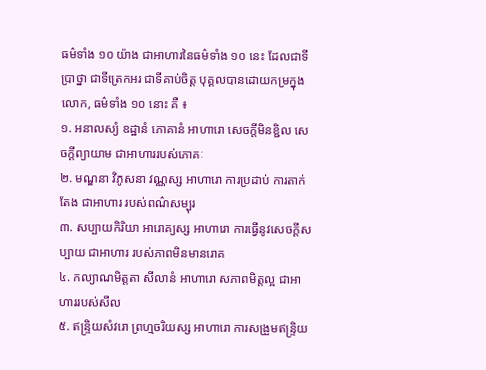ធម៌ទាំង ១០ យ៉ាង ជាអាហារនៃធម៌ទាំង ១០ នេះ ដែលជាទីប្រាថ្នា ជាទីត្រេកអរ ជាទីគាប់ចិត្ត បុគ្គលបានដោយកម្រក្នុងលោក, ធម៌ទាំង ១០ នោះ គឺ ៖
១. អនាលស្យំ ឧដ្ឋានំ ភោគានំ អាហារោ សេចក្តីមិនខ្ជិល សេចក្តីព្យាយាម ជាអាហាររបស់ភោគៈ
២. មណ្ឌនា វិភូសនា វណ្ណស្ស អាហារោ ការប្រដាប់ ការតាក់តែង ជាអាហារ របស់ពណ៌សម្បុរ
៣. សប្បាយកិរិយា អារោគ្យស្ស អាហារោ ការធ្វើនូវសេចក្តីសប្បាយ ជាអាហារ របស់ភាពមិនមានរោគ
៤. កល្យាណមិត្តតា សីលានំ អាហារោ សភាពមិត្តល្អ ជាអាហាររបស់សីល
៥. ឥន្ទ្រិយសំវរោ ព្រហ្មចរិយស្ស អាហារោ ការសង្រួមឥន្ទ្រិយ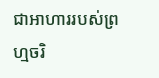ជាអាហាររបស់ព្រហ្មចរិ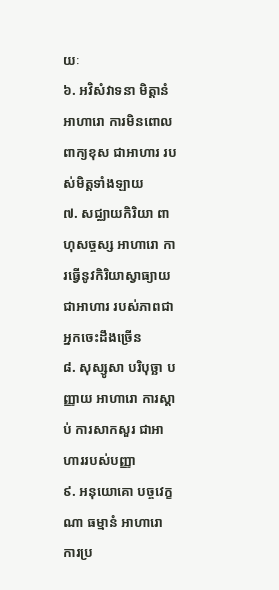យៈ
៦. អវិសំវាទនា មិត្តានំ អាហារោ ការមិនពោលពាក្យខុស ជាអាហារ របស់មិត្តទាំងឡាយ
៧. សជ្ឈាយកិរិយា ពាហុសច្ចស្ស អាហារោ ការធ្វើនូវកិរិយាស្វាធ្យាយ ជាអាហារ របស់ភាពជាអ្នកចេះដឹងច្រើន
៨. សុស្សូសា បរិបុច្ឆា បញ្ញាយ អាហារោ ការស្តាប់ ការសាកសួរ ជាអាហាររបស់បញ្ញា
៩. អនុយោគោ បច្ចវេក្ខណា ធម្មានំ អាហារោ ការប្រ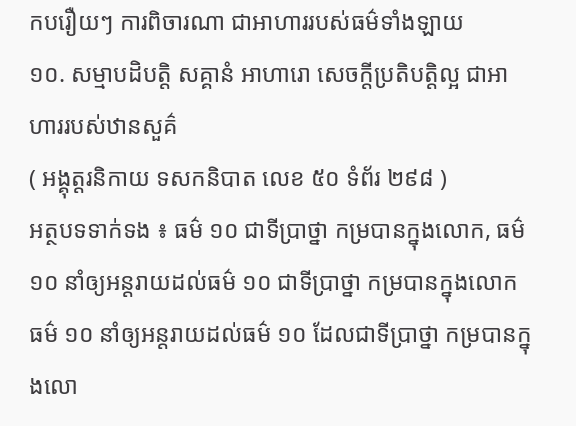កបរឿយៗ ការពិចារណា ជាអាហាររបស់ធម៌ទាំងឡាយ
១០. សម្មាបដិបត្តិ សគ្គានំ អាហារោ សេចក្តីប្រតិបត្តិល្អ ជាអាហាររបស់ឋានសួគ៌
( អង្គុត្តរនិកាយ ទសកនិបាត លេខ ៥០ ទំព័រ ២៩៨ )
អត្ថបទទាក់ទង ៖ ធម៌ ១០ ជាទីប្រាថ្នា កម្របានក្នុងលោក, ធម៌ ១០ នាំឲ្យអន្តរាយដល់ធម៌ ១០ ជាទីប្រាថ្នា កម្របានក្នុងលោក
ធម៌ ១០ នាំឲ្យអន្តរាយដល់ធម៌ ១០ ដែលជាទីប្រាថ្នា កម្របានក្នុងលោ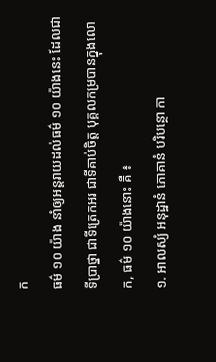ក
ធម៌ ១០ យ៉ាង នាំឲ្យអន្តរាយដល់ធម៌ ១០ យ៉ាងនេះ ដែលជាទីប្រាថ្នា ជាទីត្រេកអរ ជាទីគាប់ចិត្ត បុគ្គលកម្របានក្នុងលោក, ធម៌ ១០ យ៉ាងនោះ គឺ ៖
១. អាលស្យំ អនុដ្ឋានំ ភោគានំ បរិបន្ថោ កា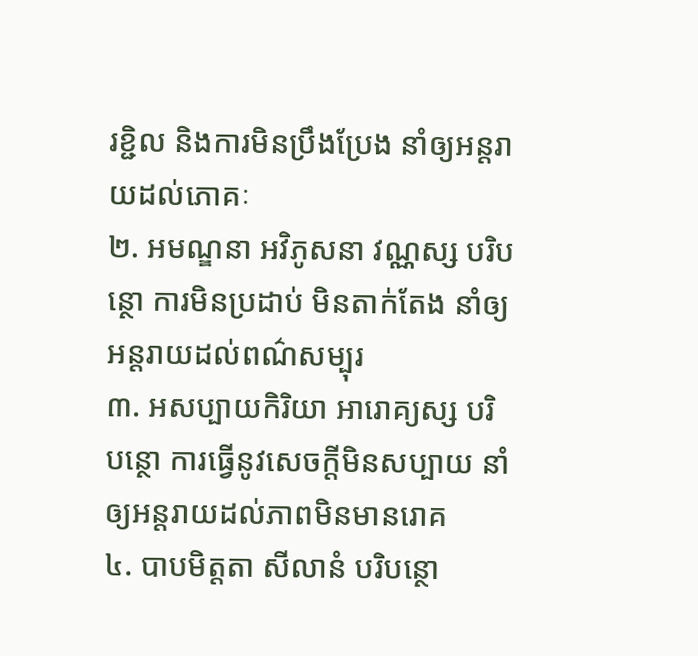រខ្ជិល និងការមិនប្រឹងប្រែង នាំឲ្យអន្តរាយដល់ភោគៈ
២. អមណ្ឌនា អវិភូសនា វណ្ណស្ស បរិបន្ថោ ការមិនប្រដាប់ មិនតាក់តែង នាំឲ្យអន្តរាយដល់ពណ៌សម្បុរ
៣. អសប្បាយកិរិយា អារោគ្យស្ស បរិបន្ថោ ការធ្វើនូវសេចក្តីមិនសប្បាយ នាំឲ្យអន្តរាយដល់ភាពមិនមានរោគ
៤. បាបមិត្តតា សីលានំ បរិបន្ថោ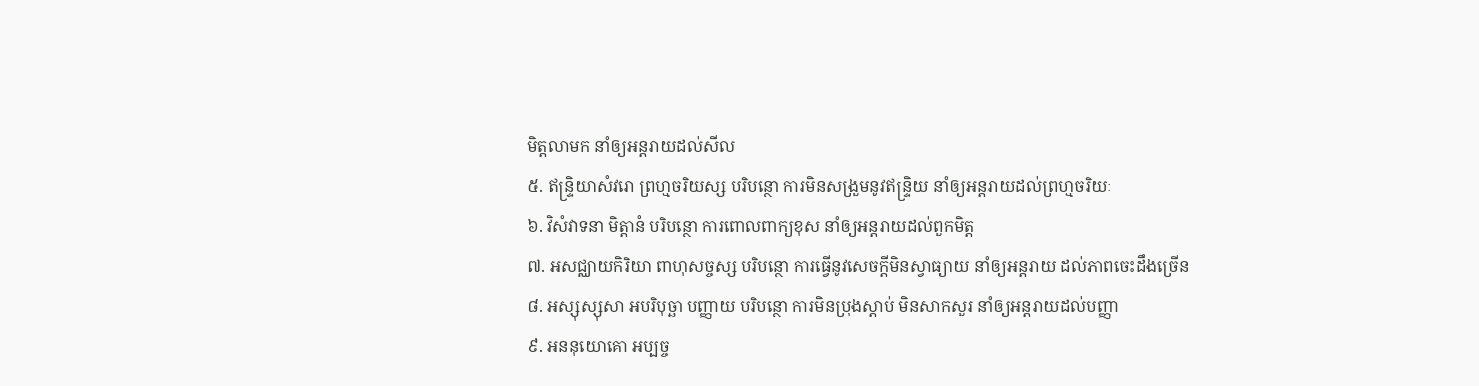មិត្តលាមក នាំឲ្យអន្តរាយដល់សីល
៥. ឥន្ទ្រិយាសំវរោ ព្រហ្មចរិយស្ស បរិបន្ថោ ការមិនសង្រួមនូវឥន្ទ្រិយ នាំឲ្យអន្តរាយដល់ព្រហ្មចរិយៈ
៦. វិសំវាទនា មិត្តានំ បរិបន្ថោ ការពោលពាក្យខុស នាំឲ្យអន្តរាយដល់ពួកមិត្ត
៧. អសជ្ឈាយកិរិយា ពាហុសច្ចស្ស បរិបន្ថោ ការធ្វើនូវសេចក្តីមិនស្វាធ្យាយ នាំឲ្យអន្តរាយ ដល់ភាពចេះដឹងច្រើន
៨. អស្សុស្សុសា អបរិបុច្ឆា បញ្ញាយ បរិបន្ថោ ការមិនប្រុងស្តាប់ មិនសាកសួរ នាំឲ្យអន្តរាយដល់បញ្ញា
៩. អននុយោគោ អប្បច្ច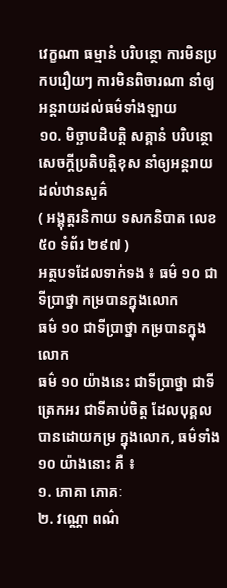វេក្ខណា ធម្មានំ បរិបន្ថោ ការមិនប្រកបរឿយៗ ការមិនពិចារណា នាំឲ្យអន្តរាយដល់ធម៌ទាំងឡាយ
១០. មិច្ឆាបដិបត្តិ សគ្គានំ បរិបន្ថោ សេចក្តីប្រតិបត្តិខុស នាំឲ្យអន្តរាយ ដល់ឋានសួគ៌
( អង្គុត្តរនិកាយ ទសកនិបាត លេខ ៥០ ទំព័រ ២៩៧ )
អត្ថបទដែលទាក់ទង ៖ ធម៌ ១០ ជាទីប្រាថ្នា កម្របានក្នុងលោក
ធម៌ ១០ ជាទីប្រាថ្នា កម្របានក្នុងលោក
ធម៌ ១០ យ៉ាងនេះ ជាទីប្រាថ្នា ជាទីត្រេកអរ ជាទីគាប់ចិត្ត ដែលបុគ្គលបានដោយកម្រ ក្នុងលោក, ធម៌ទាំង ១០ យ៉ាងនោះ គឺ ៖
១. ភោគា ភោគៈ
២. វណ្ណោ ពណ៌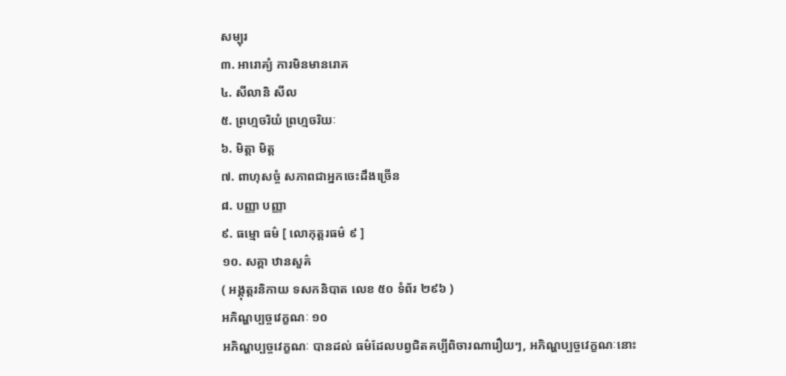សម្បុរ
៣. អារោគ្យំ ការមិនមានរោគ
៤. សីលានិ សីល
៥. ព្រហ្មចរិយំ ព្រហ្មចរិយៈ
៦. មិត្តា មិត្ត
៧. ពាហុសច្ចំ សភាពជាអ្នកចេះដឹងច្រើន
៨. បញ្ញា បញ្ញា
៩. ធម្មោ ធម៌ [ លោកុត្តរធម៌ ៩ ]
១០. សគ្គា ឋានសួគ៌
( អង្គុត្តរនិកាយ ទសកនិបាត លេខ ៥០ ទំព័រ ២៩៦ )
អភិណ្ហប្បច្ចវេក្ខណៈ ១០
អភិណ្ហប្បច្ចវេក្ខណៈ បានដល់ ធម៌ដែលបព្វជិតគប្បីពិចារណារឿយៗ, អភិណ្ហប្បច្ចវេក្ខណៈនោះ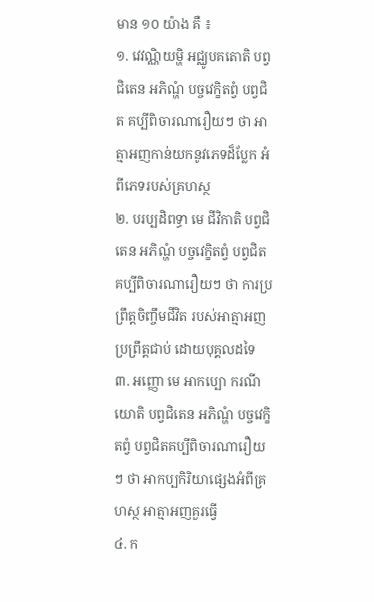មាន ១០ យ៉ាង គឺ ៖
១. វេវណ្ណិយម្ហិ អជ្ឈូបគតោតិ បព្វជិតេន អភិណ្ហំ បច្ចវេក្ខិតព្វំ បព្វជិត គប្បីពិចារណារឿយៗ ថា អាត្មាអញកាន់យកនូវភេទដ៏ប្លែក អំពីភេទរបស់គ្រហស្ថ
២. បរប្បដិពទ្ធា មេ ជីវិកាតិ បព្វជិតេន អភិណ្ហំ បច្ចវេក្ខិតព្វំ បព្វជិតគប្បីពិចារណារឿយៗ ថា ការប្រព្រឹត្តចិញ្ចឹមជីវិត របស់អាត្មាអញប្រព្រឹត្តជាប់ ដោយបុគ្គលដទៃ
៣. អញ្ញោ មេ អាកប្បោ ករណីយោតិ បព្វជិតេន អភិណ្ហំ បច្ចវេក្ខិតព្វំ បព្វជិតគប្បីពិចារណារឿយៗ ថា អាកប្បកិរិយាផ្សេងអំពីគ្រហស្ថ អាត្មាអញគួរធ្វើ
៤. ក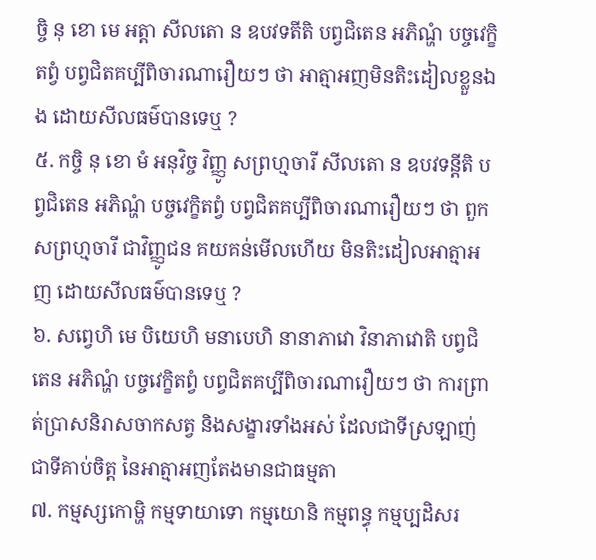ច្ចិ នុ ខោ មេ អត្តា សីលតោ ន ឧបវទតីតិ បព្វជិតេន អភិណ្ហំ បច្ចវេក្ខិតព្វំ បព្វជិតគប្បីពិចារណារឿយៗ ថា អាត្មាអញមិនតិះដៀលខ្លួនឯង ដោយសីលធម៌បានទេឬ ?
៥. កច្ចិ នុ ខោ មំ អនុវិច្ច វិញ្ញូ សព្រហ្មចារី សីលតោ ន ឧបវទន្តីតិ បព្វជិតេន អភិណ្ហំ បច្ចវេក្ខិតព្វំ បព្វជិតគប្បីពិចារណារឿយៗ ថា ពួកសព្រហ្មចារី ជាវិញ្ញូជន គយគន់មើលហើយ មិនតិះដៀលអាត្មាអញ ដោយសីលធម៌បានទេឬ ?
៦. សព្វេហិ មេ បិយេហិ មនាបេហិ នានាភាវោ វិនាភាវោតិ បព្វជិតេន អភិណ្ហំ បច្ចវេក្ខិតព្វំ បព្វជិតគប្បីពិចារណារឿយៗ ថា ការព្រាត់ប្រាសនិរាសចាកសត្វ និងសង្ខារទាំងអស់ ដែលជាទីស្រឡាញ់ ជាទីគាប់ចិត្ត នៃអាត្មាអញតែងមានជាធម្មតា
៧. កម្មស្សកោម្ហិ កម្មទាយាទោ កម្មយោនិ កម្មពន្ធុ កម្មប្បដិសរ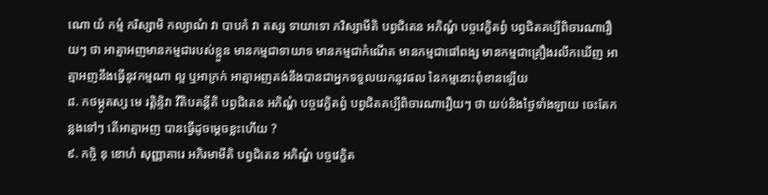ណោ យំ កម្មំ ករិស្សាមិ កល្យាណំ វា បាបកំ វា តស្ស ទាយាទោ ភវិស្សាមីតិ បព្វជិតេន អភិណ្ហំ បច្ចវេក្ខិតព្វំ បព្វជិតគប្បីពិចារណារឿយៗ ថា អាត្មាអញមានកម្មជារបស់ខ្លួន មានកម្មជាទាយាទ មានកម្មជាកំណើត មានកម្មជាផៅពង្ស មានកម្មជាគ្រឿងរលឹកឃើញ អាត្មាអញនឹងធ្វើនូវកម្មណា ល្អ ឬអាក្រក់ អាត្មាអញគង់នឹងបានជាអ្នកទទួលយកនូវផល នៃកម្មនោះពុំខានឡើយ
៨. កថម្ភូតស្ស មេ រត្តិន្ទិវា វីតិបតន្តីតិ បព្វជិតេន អភិណ្ហំ បច្ចវេក្ខិតព្វំ បព្វជិតគប្បីពិចារណារឿយៗ ថា យប់និងថ្ងៃទាំងឡាយ ចេះតែកន្លងទៅៗ តើអាត្មាអញ បានធ្វើដូចម្តេចខ្លះហើយ ?
៩. កច្ចិ នុ ខោហំ សុញ្ញាគារេ អភិរមាមីតិ បព្វជិតេន អភិណ្ហំ បច្ចវេក្ខិត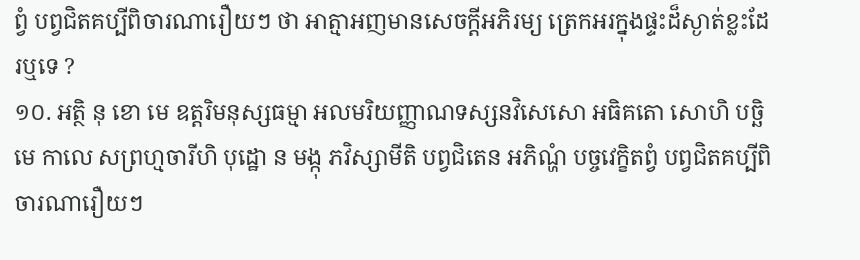ព្វំ បព្វជិតគប្បីពិចារណារឿយៗ ថា អាត្មាអញមានសេចក្តីអភិរម្យ ត្រេកអរក្នុងផ្ទះដ៏ស្ងាត់ខ្លះដែរឬទេ ?
១០. អត្ថិ នុ ខោ មេ ឧត្តរិមនុស្សធម្មា អលមរិយញ្ញាណទស្សនវិសេសោ អធិគតោ សោហិ បច្ឆិមេ កាលេ សព្រហ្មចារីហិ បុដ្ឋោ ន មង្កុ ភវិស្សាមីតិ បព្វជិតេន អភិណ្ហំ បច្ចវេក្ខិតព្វំ បព្វជិតគប្បីពិចារណារឿយៗ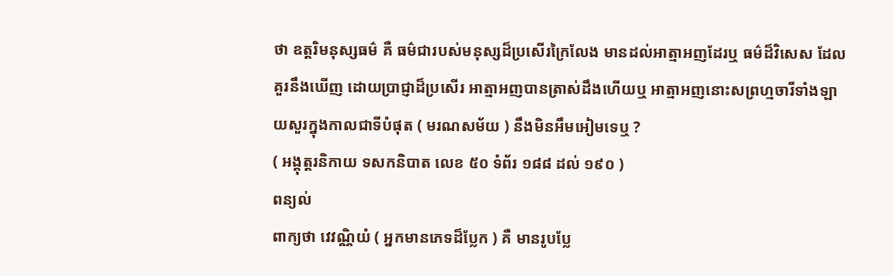ថា ឧត្តរិមនុស្សធម៌ គឺ ធម៌ជារបស់មនុស្សដ៏ប្រសើរក្រៃលែង មានដល់អាត្មាអញដែរឬ ធម៌ដ៏វិសេស ដែលគួរនឹងឃើញ ដោយប្រាជ្ញាដ៏ប្រសើរ អាត្មាអញបានត្រាស់ដឹងហើយឬ អាត្មាអញនោះសព្រហ្មចារីទាំងឡាយសួរក្នុងកាលជាទីបំផុត ( មរណសម័យ ) នឹងមិនអឹមអៀមទេឬ ?
( អង្គុត្តរនិកាយ ទសកនិបាត លេខ ៥០ ទំព័រ ១៨៨ ដល់ ១៩០ )
ពន្យល់
ពាក្យថា វេវណ្ណិយំ ( អ្នកមានភេទដ៏ប្លែក ) គឺ មានរូបប្លែ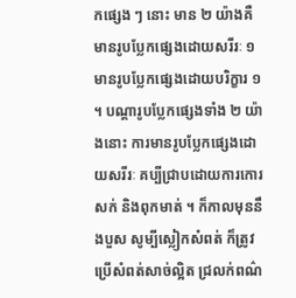កផ្សេង ៗ នោះ មាន ២ យ៉ាងគឺ មានរូបប្លែកផ្សេងដោយសរីរៈ ១ មានរូបប្លែកផ្សេងដោយបរិក្ខារ ១ ។ បណ្តារូបប្លែកផ្សេងទាំង ២ យ៉ាងនោះ ការមានរូបប្លែកផ្សេងដោយសរីរៈ គប្បីជ្រាបដោយការកោរសក់ និងពុកមាត់ ។ ក៏កាលមុននឹងបួស សូម្បីស្លៀកសំពត់ ក៏ត្រូវប្រើសំពត់សាច់ល្អិត ជ្រលក់ពណ៌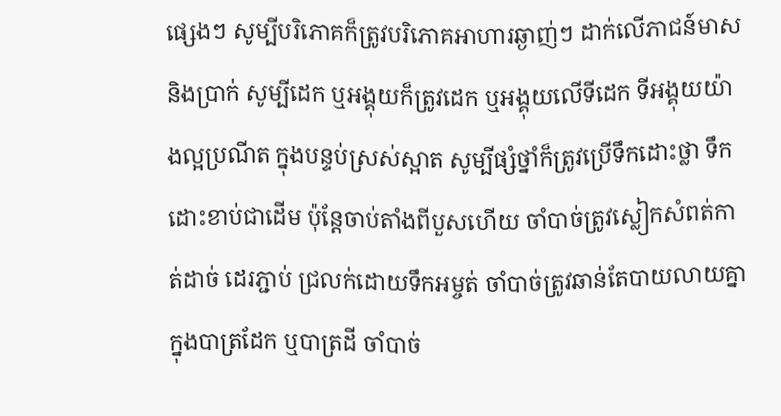ផ្សេងៗ សូម្បីបរិភោគក៏ត្រូវបរិភោគអាហារឆ្ងាញ់ៗ ដាក់លើភាជន៍មាស និងប្រាក់ សូម្បីដេក ឬអង្គុយក៏ត្រូវដេក ឬអង្គុយលើទីដេក ទីអង្គុយយ៉ាងល្អប្រណីត ក្នុងបន្ទប់ស្រស់ស្អាត សូម្បីផ្សំថ្នាំក៏ត្រូវប្រើទឹកដោះថ្លា ទឹកដោះខាប់ជាដើម ប៉ុន្តែចាប់តាំងពីបួសហើយ ចាំបាច់ត្រូវស្លៀកសំពត់កាត់ដាច់ ដេរភ្ជាប់ ជ្រលក់ដោយទឹកអម្ចត់ ចាំបាច់ត្រូវឆាន់តែបាយលាយគ្នាក្នុងបាត្រដែក ឬបាត្រដី ចាំបាច់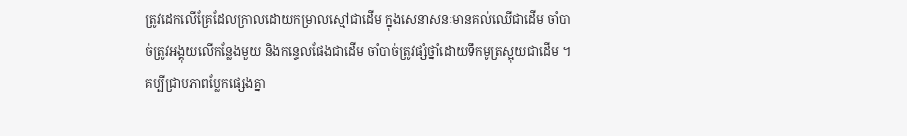ត្រូវដេកលើគ្រែដែលក្រាលដោយកម្រាលស្មៅជាដើម ក្នុងសេនាសនៈមានគល់ឈើជាដើម ចាំបាច់ត្រូវអង្គុយលើកន្លែងមួយ និងកន្ទេលផែងជាដើម ចាំបាច់ត្រូវផ្សំថ្នាំដោយទឹកមូត្រស្អុយជាដើម ។ គប្បីជ្រាបភាពប្លែកផ្សេងគ្នា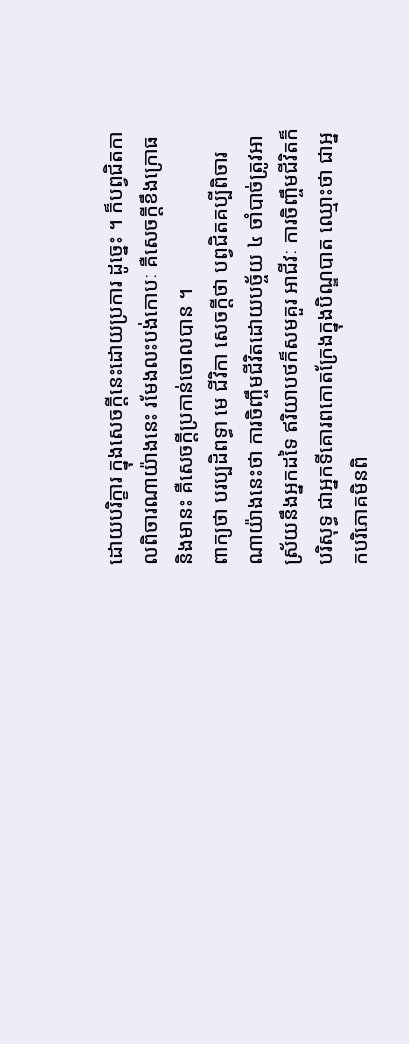ដោយបរិក្ខារ ក្នុងសេចក្តីនេះដោយប្រការ ដូច្នេះ ។ ក៏បព្វជិតកាលពិចារណាយ៉ាងនេះ រមែងលះបង់កោបៈ គឺសេចក្តីខឹងក្រោធ និងមានះ គឺសេចក្តីប្រកាន់ចោលបាន ។
ពាក្យថា បរប្បដិពទ្ធា មេ ជីវិកា សេចក្តីថា បព្វជិតគប្បីពិចារណាយ៉ាងនេះថា ការចិញ្ចឹមជីវិតដោយបច្ច័យ ៤ ចាំបាច់ត្រូវអាស្រ័យនឹងអ្នកដទៃ ឥរិយាបថក៏សមគួរ អាជីវៈ ការចិញ្ចឹមជីវិតក៏បរិសុទ្ធ ជាអ្នកទីគោរពកោតក្រែងក្នុងបិណ្ឌបាត ឈ្មោះថា ជាអ្នកបរិភោគមិនពិ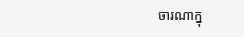ចារណាក្នុ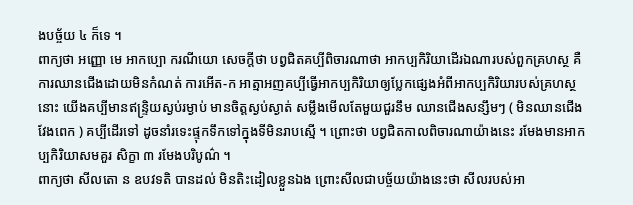ងបច្ច័យ ៤ ក៏ទេ ។
ពាក្យថា អញ្ញោ មេ អាកប្បោ ករណីយោ សេចក្តីថា បព្វជិតគប្បីពិចារណាថា អាកប្បកិរិយាដើរឯណារបស់ពួកគ្រហស្ថ គឺការឈានជើងដោយមិនកំណត់ ការអើត-ក អាត្មាអញគប្បីធ្វើអាកប្បកិរិយាឲ្យប្លែកផ្សេងអំពីអាកប្បកិរិយារបស់គ្រហស្ថនោះ យើងគប្បីមានឥន្ទ្រិយស្ងប់រម្ងាប់ មានចិត្តស្ងប់ស្ងាត់ សម្លឹងមើលតែមួយជួរនឹម ឈានជើងសន្សឹមៗ ( មិនឈានជើងវែងពេក ) គប្បីដើរទៅ ដូចនាំរទេះផ្ទុកទឹកទៅក្នុងទីមិនរាបស្មើ ។ ព្រោះថា បព្វជិតកាលពិចារណាយ៉ាងនេះ រមែងមានអាកប្បកិរិយាសមគួរ សិក្ខា ៣ រមែងបរិបូណ៌ ។
ពាក្យថា សីលតោ ន ឧបវទតិ បានដល់ មិនតិះដៀលខ្លួនឯង ព្រោះសីលជាបច្ច័យយ៉ាងនេះថា សីលរបស់អា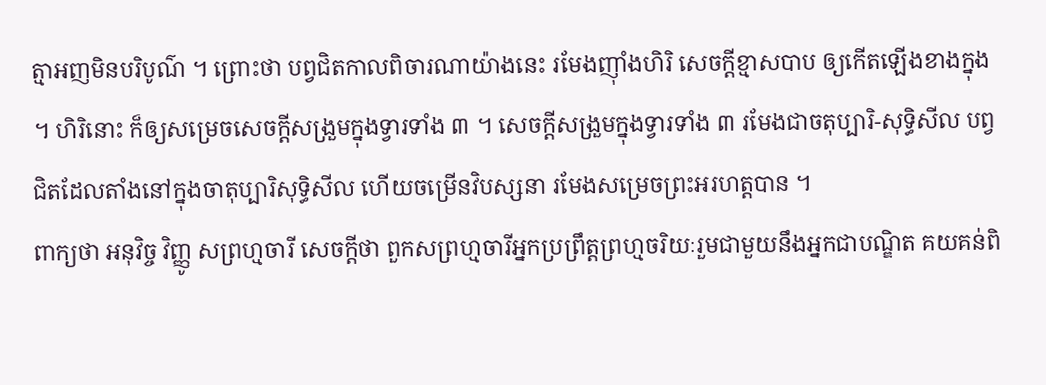ត្មាអញមិនបរិបូណ៌ ។ ព្រោះថា បព្វជិតកាលពិចារណាយ៉ាងនេះ រមែងញ៉ាំងហិរិ សេចក្តីខ្មាសបាប ឲ្យកើតឡើងខាងក្នុង ។ ហិរិនោះ ក៏ឲ្យសម្រេចសេចក្តីសង្រួមក្នុងទ្វារទាំង ៣ ។ សេចក្តីសង្រួមក្នុងទ្វារទាំង ៣ រមែងជាចតុប្បារិ-សុទ្ធិសីល បព្វជិតដែលតាំងនៅក្នុងចាតុប្បារិសុទ្ធិសីល ហើយចម្រើនវិបស្សនា រមែងសម្រេចព្រះអរហត្តបាន ។
ពាក្យថា អនុវិច្ច វិញ្ញូ សព្រហ្មចារី សេចក្តីថា ពួកសព្រហ្មចារីអ្នកប្រព្រឹត្តព្រហ្មចរិយៈរួមជាមួយនឹងអ្នកជាបណ្ឌិត គយគន់ពិ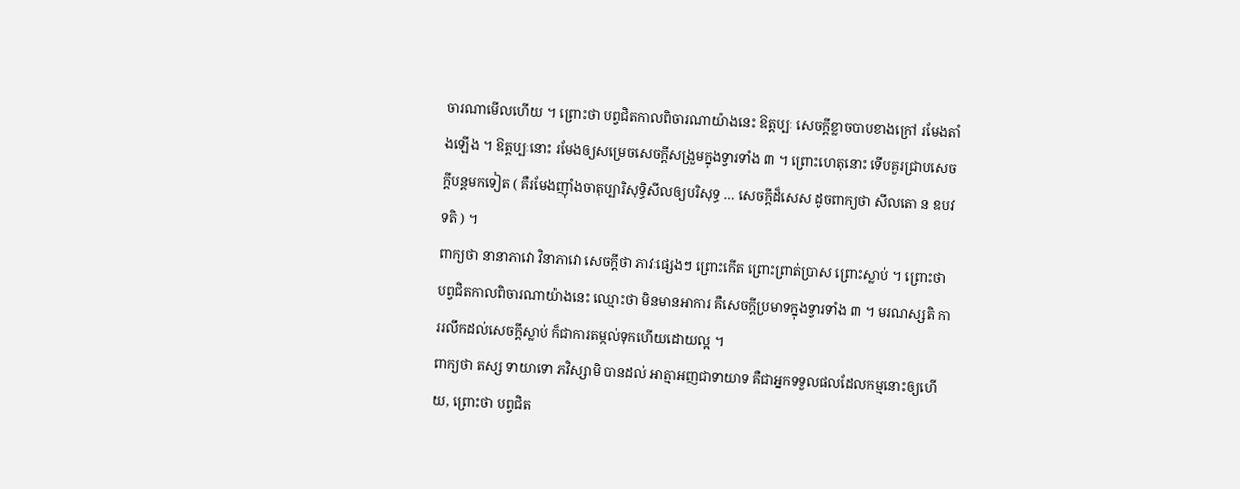ចារណាមើលហើយ ។ ព្រោះថា បព្វជិតកាលពិចារណាយ៉ាងនេះ ឱត្តប្បៈ សេចក្តីខ្លាចបាបខាងក្រៅ រមែងតាំងឡើង ។ ឱត្តប្បៈនោះ រមែងឲ្យសម្រេចសេចក្តីសង្រួមក្នុងទ្វារទាំង ៣ ។ ព្រោះហេតុនោះ ទើបគួរជ្រាបសេចក្តីបន្តមកទៀត ( គឺរមែងញ៉ាំងចាតុប្បារិសុទ្ធិសីលឲ្យបរិសុទ្ធ … សេចក្តីដ៏សេស ដូចពាក្យថា សីលតោ ន ឧបវទតិ ) ។
ពាក្យថា នានាភាវោ វិនាភាវោ សេចក្តីថា ភាវៈផ្សេងៗ ព្រោះកើត ព្រោះព្រាត់ប្រាស ព្រោះស្លាប់ ។ ព្រោះថា បព្វជិតកាលពិចារណាយ៉ាងនេះ ឈ្មោះថា មិនមានអាការ គឺសេចក្តីប្រមាទក្នុងទ្វារទាំង ៣ ។ មរណស្សតិ ការរលឹកដល់សេចក្តីស្លាប់ ក៏ជាការតម្កល់ទុកហើយដោយល្អ ។
ពាក្យថា តស្ស ទាយាទោ ភវិស្សាមិ បានដល់ អាត្មាអញជាទាយាទ គឺជាអ្នកទទួលផលដែលកម្មនោះឲ្យហើយ, ព្រោះថា បព្វជិត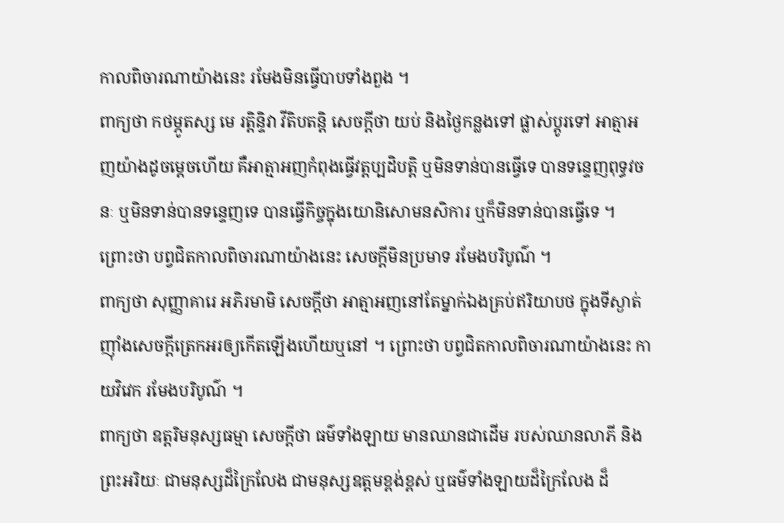កាលពិចារណាយ៉ាងនេះ រមែងមិនធ្វើបាបទាំងពួង ។
ពាក្យថា កថម្ភូតស្ស មេ រត្តិន្ទិវា វីតិបតន្តិ សេចក្តីថា យប់ និងថ្ងៃកន្លងទៅ ផ្លាស់ប្តូរទៅ អាត្មាអញយ៉ាងដូចម្តេចហើយ គឺអាត្មាអញកំពុងធ្វើវត្តប្បដិបត្តិ ឬមិនទាន់បានធ្វើទេ បានទន្ទេញពុទ្ធវចនៈ ឬមិនទាន់បានទន្ទេញទេ បានធ្វើកិច្ចក្នុងយោនិសោមនសិការ ឬក៏មិនទាន់បានធ្វើទេ ។ ព្រោះថា បព្វជិតកាលពិចារណាយ៉ាងនេះ សេចក្តីមិនប្រមាទ រមែងបរិបូណ៌ ។
ពាក្យថា សុញ្ញាគារេ អភិរមាមិ សេចក្តីថា អាត្មាអញនៅតែម្នាក់ឯងគ្រប់ឥរិយាបថ ក្នុងទីស្ងាត់ ញ៉ាំងសេចក្តីត្រេកអរឲ្យកើតឡើងហើយឬនៅ ។ ព្រោះថា បព្វជិតកាលពិចារណាយ៉ាងនេះ កាយវិវេក រមែងបរិបូណ៌ ។
ពាក្យថា ឧត្តរិមនុស្សធម្មា សេចក្តីថា ធម៌ទាំងឡាយ មានឈានជាដើម របស់ឈានលាភី និងព្រះអរិយៈ ជាមនុស្សដ៏ក្រៃលែង ជាមនុស្សឧត្តមខ្ពង់ខ្ពស់ ឬធម៌ទាំងឡាយដ៏ក្រៃលែង ដ៏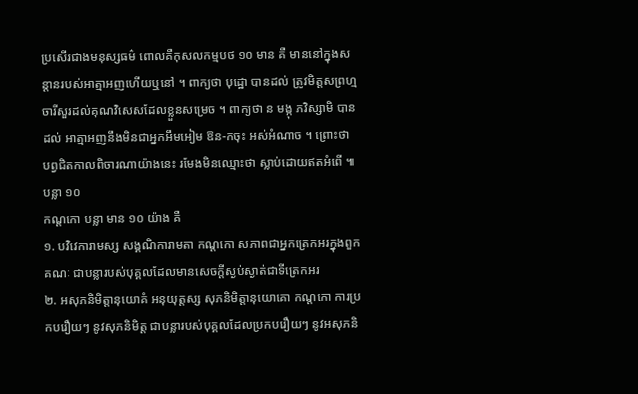ប្រសើរជាងមនុស្សធម៌ ពោលគឺកុសលកម្មបថ ១០ មាន គឺ មាននៅក្នុងសន្តានរបស់អាត្មាអញហើយឬនៅ ។ ពាក្យថា បុដ្ឋោ បានដល់ ត្រូវមិត្តសព្រហ្មចារីសួរដល់គុណវិសេសដែលខ្លួនសម្រេច ។ ពាក្យថា ន មង្កុ ភវិស្សាមិ បានដល់ អាត្មាអញនឹងមិនជាអ្នកអឹមអៀម ឱន-កចុះ អស់អំណាច ។ ព្រោះថា បព្វជិតកាលពិចារណាយ៉ាងនេះ រមែងមិនឈ្មោះថា ស្លាប់ដោយឥតអំពើ ៕
បន្លា ១០
កណ្តកោ បន្លា មាន ១០ យ៉ាង គឺ
១. បវិវេការាមស្ស សង្គណិការាមតា កណ្តកោ សភាពជាអ្នកត្រេកអរក្នុងពួកគណៈ ជាបន្លារបស់បុគ្គលដែលមានសេចក្តីស្ងប់ស្ងាត់ជាទីត្រេកអរ
២. អសុភនិមិត្តានុយោគំ អនុយុត្តស្ស សុភនិមិត្តានុយោគោ កណ្តកោ ការប្រកបរឿយៗ នូវសុភនិមិត្ត ជាបន្លារបស់បុគ្គលដែលប្រកបរឿយៗ នូវអសុភនិ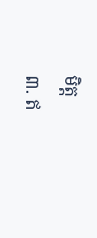មិត្ត
៣. ឥ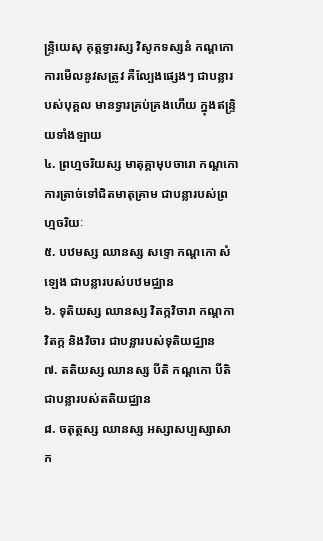ន្ទ្រិយេសុ គុត្តទ្វារស្ស វិសូកទស្សនំ កណ្តកោ ការមើលនូវសត្រូវ គឺល្បែងផ្សេងៗ ជាបន្លារបស់បុគ្គល មានទ្វារគ្រប់គ្រងហើយ ក្នុងឥន្ទ្រិយទាំងឡាយ
៤. ព្រហ្មចរិយស្ស មាតុគ្គាមុបចារោ កណ្តកោ ការត្រាច់ទៅជិតមាតុគ្រាម ជាបន្លារបស់ព្រហ្មចរិយៈ
៥. បឋមស្ស ឈានស្ស សទ្ទោ កណ្តកោ សំឡេង ជាបន្លារបស់បឋមជ្ឈាន
៦. ទុតិយស្ស ឈានស្ស វិតក្កវិចារា កណ្តកា វិតក្ក និងវិចារ ជាបន្លារបស់ទុតិយជ្ឈាន
៧. តតិយស្ស ឈានស្ស បីតិ កណ្តកោ បីតិ ជាបន្លារបស់តតិយជ្ឈាន
៨. ចតុត្ថស្ស ឈានស្ស អស្សាសប្បស្សាសា ក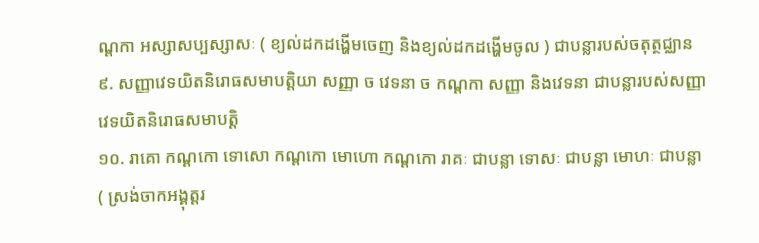ណ្តកា អស្សាសប្បស្សាសៈ ( ខ្យល់ដកដង្ហើមចេញ និងខ្យល់ដកដង្ហើមចូល ) ជាបន្លារបស់ចតុត្ថជ្ឈាន
៩. សញ្ញាវេទយិតនិរោធសមាបត្តិយា សញ្ញា ច វេទនា ច កណ្តកា សញ្ញា និងវេទនា ជាបន្លារបស់សញ្ញាវេទយិតនិរោធសមាបត្តិ
១០. រាគោ កណ្តកោ ទោសោ កណ្តកោ មោហោ កណ្តកោ រាគៈ ជាបន្លា ទោសៈ ជាបន្លា មោហៈ ជាបន្លា
( ស្រង់ចាកអង្គុត្តរ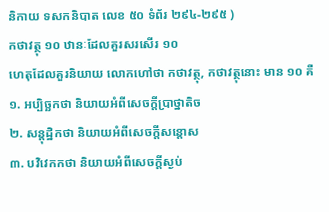និកាយ ទសកនិបាត លេខ ៥០ ទំព័រ ២៩៤-២៩៥ )
កថាវត្ថុ ១០ ឋានៈដែលគួរសរសើរ ១០
ហេតុដែលគួរនិយាយ លោកហៅថា កថាវត្ថុ, កថាវត្ថុនោះ មាន ១០ គឺ
១. អប្បិច្ឆកថា និយាយអំពីសេចក្តីប្រាថ្នាតិច
២. សន្តុដ្ឋិកថា និយាយអំពីសេចក្តីសន្តោស
៣. បវិវេកកថា និយាយអំពីសេចក្តីស្ងប់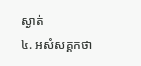ស្ងាត់
៤. អសំសគ្គកថា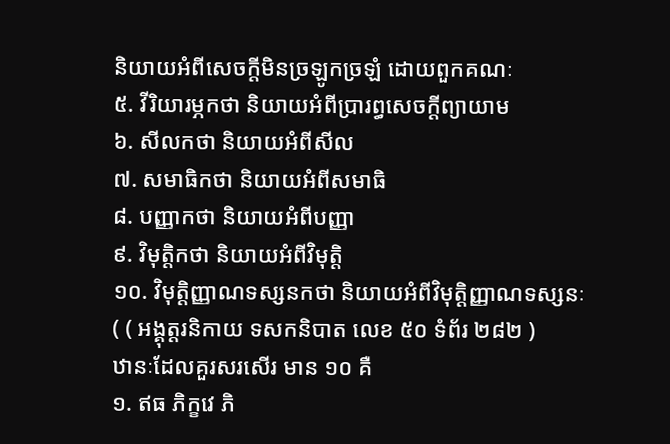និយាយអំពីសេចក្តីមិនច្រឡូកច្រឡំ ដោយពួកគណៈ
៥. វីរិយារម្ភកថា និយាយអំពីប្រារព្ធសេចក្តីព្យាយាម
៦. សីលកថា និយាយអំពីសីល
៧. សមាធិកថា និយាយអំពីសមាធិ
៨. បញ្ញាកថា និយាយអំពីបញ្ញា
៩. វិមុត្តិកថា និយាយអំពីវិមុត្តិ
១០. វិមុត្តិញ្ញាណទស្សនកថា និយាយអំពីវិមុត្តិញ្ញាណទស្សនៈ
( ( អង្គុត្តរនិកាយ ទសកនិបាត លេខ ៥០ ទំព័រ ២៨២ )
ឋានៈដែលគួរសរសើរ មាន ១០ គឺ
១. ឥធ ភិក្ខវេ ភិ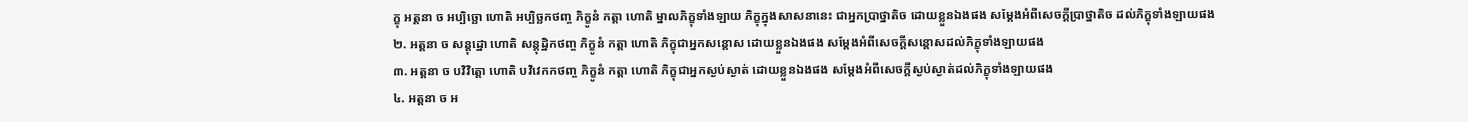ក្ខុ អត្តនា ច អប្បិច្ឆោ ហោតិ អប្បិច្ឆកថញ្ច ភិក្ខូនំ កត្តា ហោតិ ម្នាលភិក្ខុទាំងឡាយ ភិក្ខុក្នុងសាសនានេះ ជាអ្នកប្រាថ្នាតិច ដោយខ្លួនឯងផង សម្តែងអំពីសេចក្តីប្រាថ្នាតិច ដល់ភិក្ខុទាំងឡាយផង
២. អត្តនា ច សន្តុដ្ឋោ ហោតិ សន្តុដ្ឋិកថញ្ច ភិក្ខូនំ កត្តា ហោតិ ភិក្ខុជាអ្នកសន្តោស ដោយខ្លួនឯងផង សម្តែងអំពីសេចក្តីសន្តោសដល់ភិក្ខុទាំងឡាយផង
៣. អត្តនា ច បវិវិត្តោ ហោតិ បវិវេកកថញ្ច ភិក្ខូនំ កត្តា ហោតិ ភិក្ខុជាអ្នកស្ងប់ស្ងាត់ ដោយខ្លួនឯងផង សម្តែងអំពីសេចក្តីស្ងប់ស្ងាត់ដល់ភិក្ខុទាំងឡាយផង
៤. អត្តនា ច អ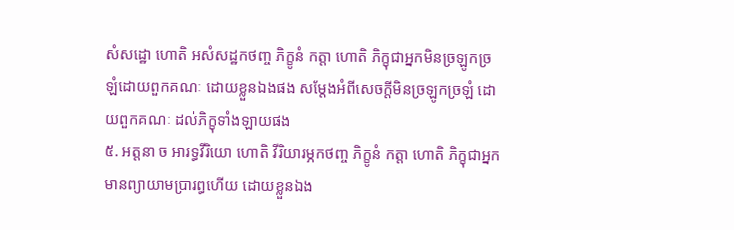សំសដ្ឋោ ហោតិ អសំសដ្ឋកថញ្ច ភិក្ខូនំ កត្តា ហោតិ ភិក្ខុជាអ្នកមិនច្រឡូកច្រឡំដោយពួកគណៈ ដោយខ្លួនឯងផង សម្តែងអំពីសេចក្តីមិនច្រឡូកច្រឡំ ដោយពួកគណៈ ដល់ភិក្ខុទាំងឡាយផង
៥. អត្តនា ច អារទ្ធវីរិយោ ហោតិ វីរិយារម្ភកថញ្ច ភិក្ខូនំ កត្តា ហោតិ ភិក្ខុជាអ្នកមានព្យាយាមប្រារព្ធហើយ ដោយខ្លួនឯង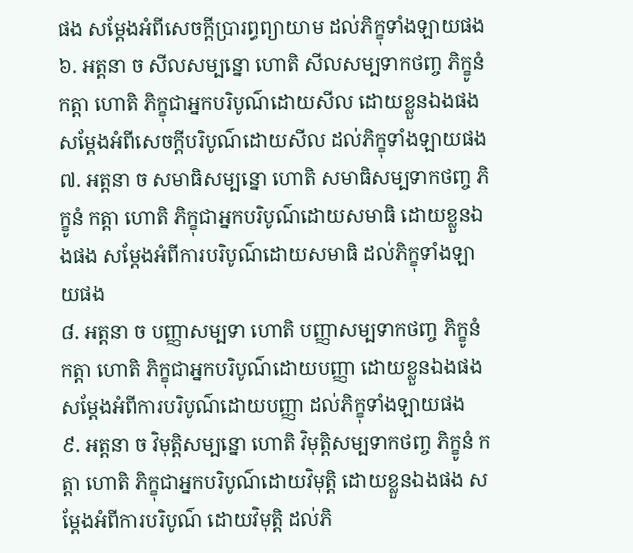ផង សម្តែងអំពីសេចក្តីប្រារព្ធព្យាយាម ដល់ភិក្ខុទាំងឡាយផង
៦. អត្តនា ច សីលសម្បន្នោ ហោតិ សីលសម្បទាកថញ្ច ភិក្ខូនំ កត្តា ហោតិ ភិក្ខុជាអ្នកបរិបូណ៌ដោយសីល ដោយខ្លួនឯងផង សម្តែងអំពីសេចក្តីបរិបូណ៌ដោយសីល ដល់ភិក្ខុទាំងឡាយផង
៧. អត្តនា ច សមាធិសម្បន្នោ ហោតិ សមាធិសម្បទាកថញ្ច ភិក្ខូនំ កត្តា ហោតិ ភិក្ខុជាអ្នកបរិបូណ៌ដោយសមាធិ ដោយខ្លួនឯងផង សម្តែងអំពីការបរិបូណ៌ដោយសមាធិ ដល់ភិក្ខុទាំងឡាយផង
៨. អត្តនា ច បញ្ញាសម្បទា ហោតិ បញ្ញាសម្បទាកថញ្ច ភិក្ខូនំ កត្តា ហោតិ ភិក្ខុជាអ្នកបរិបូណ៌ដោយបញ្ញា ដោយខ្លួនឯងផង សម្តែងអំពីការបរិបូណ៌ដោយបញ្ញា ដល់ភិក្ខុទាំងឡាយផង
៩. អត្តនា ច វិមុត្តិសម្បន្នោ ហោតិ វិមុត្តិសម្បទាកថញ្ច ភិក្ខូនំ កត្តា ហោតិ ភិក្ខុជាអ្នកបរិបូណ៌ដោយវិមុត្តិ ដោយខ្លួនឯងផង សម្តែងអំពីការបរិបូណ៌ ដោយវិមុត្តិ ដល់ភិ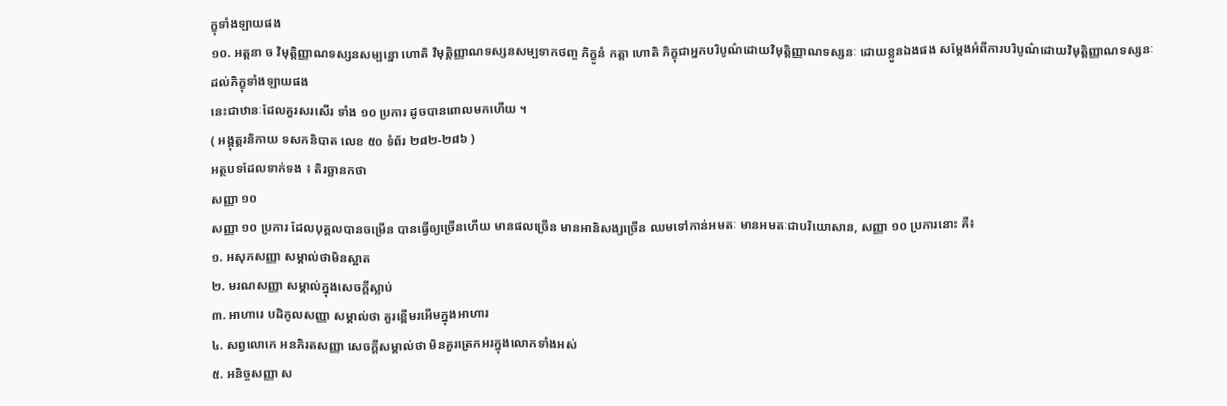ក្ខុទាំងឡាយផង
១០. អត្តនា ច វិមុត្តិញ្ញាណទស្សនសម្បន្នោ ហោតិ វិមុត្តិញ្ញាណទស្សនសម្បទាកថញ្ច ភិក្ខូនំ កត្តា ហោតិ ភិក្ខុជាអ្នកបរិបូណ៌ដោយវិមុត្តិញ្ញាណទស្សនៈ ដោយខ្លួនឯងផង សម្តែងអំពីការបរិបូណ៌ដោយវិមុត្តិញ្ញាណទស្សនៈ ដល់ភិក្ខុទាំងឡាយផង
នេះជាឋានៈដែលគួរសរសើរ ទាំង ១០ ប្រការ ដូចបានពោលមកហើយ ។
( អង្គុត្តរនិកាយ ទសកនិបាត លេខ ៥០ ទំព័រ ២៨២-២៨៦ )
អត្ថបទដែលទាក់ទង ៖ តិរច្ឆានកថា
សញ្ញា ១០
សញ្ញា ១០ ប្រការ ដែលបុគ្គលបានចម្រើន បានធ្វើឲ្យច្រើនហើយ មានផលច្រើន មានអានិសង្សច្រើន ឈមទៅកាន់អមតៈ មានអមតៈជាបរិយោសាន, សញ្ញា ១០ ប្រការនោះ គឺ៖
១. អសុភសញ្ញា សម្គាល់ថាមិនស្អាត
២. មរណសញ្ញា សម្គាល់ក្នុងសេចក្តីស្លាប់
៣. អាហារេ បដិកូលសញ្ញា សម្គាល់ថា គួរខ្ពើមរអើមក្នុងអាហារ
៤. សព្វលោកេ អនភិរតសញ្ញា សេចក្តីសម្គាល់ថា មិនគួរត្រេកអរក្នុងលោកទាំងអស់
៥. អនិច្ចសញ្ញា ស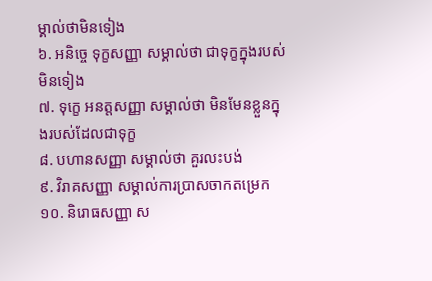ម្គាល់ថាមិនទៀង
៦. អនិច្ចេ ទុក្ខសញ្ញា សម្គាល់ថា ជាទុក្ខក្នុងរបស់មិនទៀង
៧. ទុក្ខេ អនត្តសញ្ញា សម្គាល់ថា មិនមែនខ្លួនក្នុងរបស់ដែលជាទុក្ខ
៨. បហានសញ្ញា សម្គាល់ថា គួរលះបង់
៩. វិរាគសញ្ញា សម្គាល់ការប្រាសចាកតម្រេក
១០. និរោធសញ្ញា ស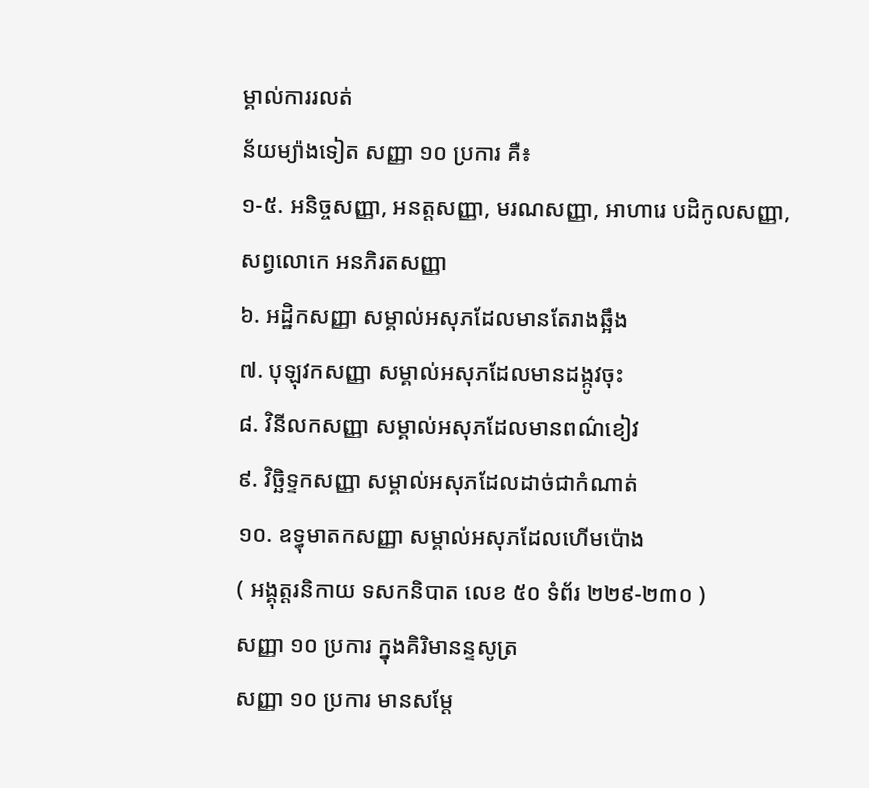ម្គាល់ការរលត់
ន័យម្យ៉ាងទៀត សញ្ញា ១០ ប្រការ គឺ៖
១-៥. អនិច្ចសញ្ញា, អនត្តសញ្ញា, មរណសញ្ញា, អាហារេ បដិកូលសញ្ញា, សព្វលោកេ អនភិរតសញ្ញា
៦. អដ្ឋិកសញ្ញា សម្គាល់អសុភដែលមានតែរាងឆ្អឹង
៧. បុឡុវកសញ្ញា សម្គាល់អសុភដែលមានដង្កូវចុះ
៨. វិនីលកសញ្ញា សម្គាល់អសុភដែលមានពណ៌ខៀវ
៩. វិច្ឆិទ្ទកសញ្ញា សម្គាល់អសុភដែលដាច់ជាកំណាត់
១០. ឧទ្ធុមាតកសញ្ញា សម្គាល់អសុភដែលហើមប៉ោង
( អង្គុត្តរនិកាយ ទសកនិបាត លេខ ៥០ ទំព័រ ២២៩-២៣០ )
សញ្ញា ១០ ប្រការ ក្នុងគិរិមានន្ទសូត្រ
សញ្ញា ១០ ប្រការ មានសម្តែ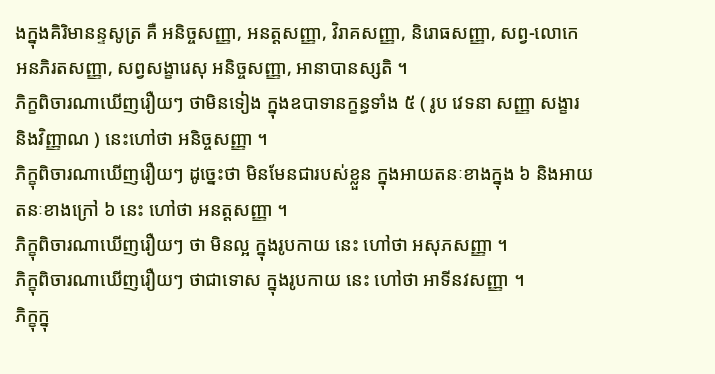ងក្នុងគិរិមានន្ទសូត្រ គឺ អនិច្ចសញ្ញា, អនត្តសញ្ញា, វិរាគសញ្ញា, និរោធសញ្ញា, សព្វ-លោកេ អនភិរតសញ្ញា, សព្វសង្ខារេសុ អនិច្ចសញ្ញា, អានាបានស្សតិ ។
ភិក្ខពិចារណាឃើញរឿយៗ ថាមិនទៀង ក្នុងឧបាទានក្ខន្ធទាំង ៥ ( រូប វេទនា សញ្ញា សង្ខារ និងវិញ្ញាណ ) នេះហៅថា អនិច្ចសញ្ញា ។
ភិក្ខុពិចារណាឃើញរឿយៗ ដូច្នេះថា មិនមែនជារបស់ខ្លួន ក្នុងអាយតនៈខាងក្នុង ៦ និងអាយតនៈខាងក្រៅ ៦ នេះ ហៅថា អនត្តសញ្ញា ។
ភិក្ខុពិចារណាឃើញរឿយៗ ថា មិនល្អ ក្នុងរូបកាយ នេះ ហៅថា អសុភសញ្ញា ។
ភិក្ខុពិចារណាឃើញរឿយៗ ថាជាទោស ក្នុងរូបកាយ នេះ ហៅថា អាទីនវសញ្ញា ។
ភិក្ខុក្នុ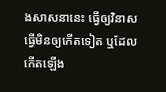ងសាសនានេះ ធ្វើឲ្យវិនាស ធ្វើមិនឲ្យកើតទៀត ឬដែលកើតឡើង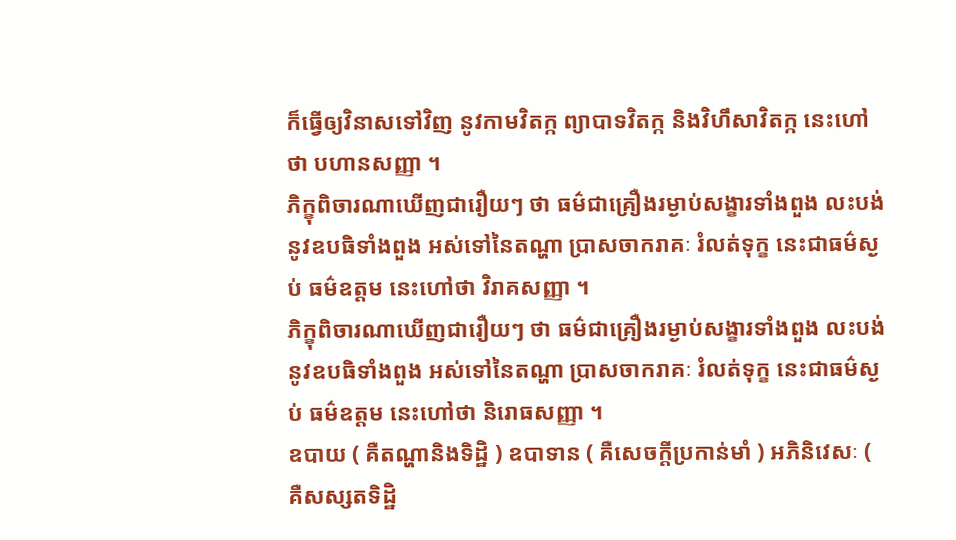ក៏ធ្វើឲ្យវិនាសទៅវិញ នូវកាមវិតក្ក ព្យាបាទវិតក្ក និងវិហឹសាវិតក្ក នេះហៅថា បហានសញ្ញា ។
ភិក្ខុពិចារណាឃើញជារឿយៗ ថា ធម៌ជាគ្រឿងរម្ងាប់សង្ខារទាំងពួង លះបង់នូវឧបធិទាំងពួង អស់ទៅនៃតណ្ហា ប្រាសចាករាគៈ រំលត់ទុក្ខ នេះជាធម៌ស្ងប់ ធម៌ឧត្តម នេះហៅថា វិរាគសញ្ញា ។
ភិក្ខុពិចារណាឃើញជារឿយៗ ថា ធម៌ជាគ្រឿងរម្ងាប់សង្ខារទាំងពួង លះបង់នូវឧបធិទាំងពួង អស់ទៅនៃតណ្ហា ប្រាសចាករាគៈ រំលត់ទុក្ខ នេះជាធម៌ស្ងប់ ធម៌ឧត្តម នេះហៅថា និរោធសញ្ញា ។
ឧបាយ ( គឺតណ្ហានិងទិដ្ឋិ ) ឧបាទាន ( គឺសេចក្តីប្រកាន់មាំ ) អភិនិវេសៈ ( គឺសស្សតទិដ្ឋិ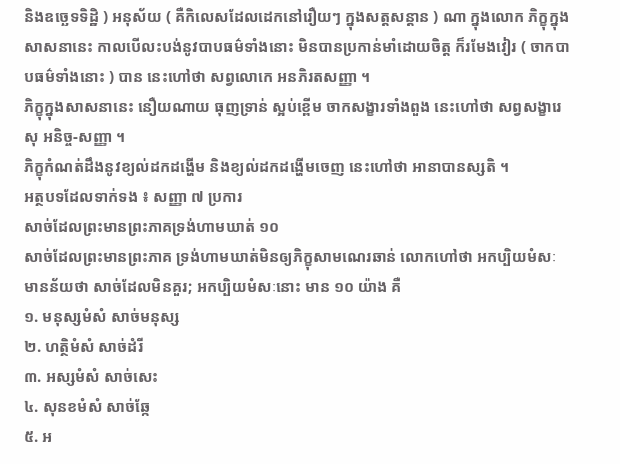និងឧច្ឆេទទិដ្ឋិ ) អនុស័យ ( គឺកិលេសដែលដេកនៅរឿយៗ ក្នុងសត្តសន្តាន ) ណា ក្នុងលោក ភិក្ខុក្នុងសាសនានេះ កាលបើលះបង់នូវបាបធម៌ទាំងនោះ មិនបានប្រកាន់មាំដោយចិត្ត ក៏រមែងវៀរ ( ចាកបាបធម៌ទាំងនោះ ) បាន នេះហៅថា សព្វលោកេ អនភិរតសញ្ញា ។
ភិក្ខុក្នុងសាសនានេះ នឿយណាយ ធុញទ្រាន់ ស្អប់ខ្ពើម ចាកសង្ខារទាំងពួង នេះហៅថា សព្វសង្ខារេសុ អនិច្ច-សញ្ញា ។
ភិក្ខុកំណត់ដឹងនូវខ្យល់ដកដង្ហើម និងខ្យល់ដកដង្ហើមចេញ នេះហៅថា អានាបានស្សតិ ។
អត្ថបទដែលទាក់ទង ៖ សញ្ញា ៧ ប្រការ
សាច់ដែលព្រះមានព្រះភាគទ្រង់ហាមឃាត់ ១០
សាច់ដែលព្រះមានព្រះភាគ ទ្រង់ហាមឃាត់មិនឲ្យភិក្ខុសាមណេរឆាន់ លោកហៅថា អកប្បិយមំសៈ មានន័យថា សាច់ដែលមិនគួរ; អកប្បិយមំសៈនោះ មាន ១០ យ៉ាង គឺ
១. មនុស្សមំសំ សាច់មនុស្ស
២. ហត្ថិមំសំ សាច់ដំរី
៣. អស្សមំសំ សាច់សេះ
៤. សុនខមំសំ សាច់ឆ្កែ
៥. អ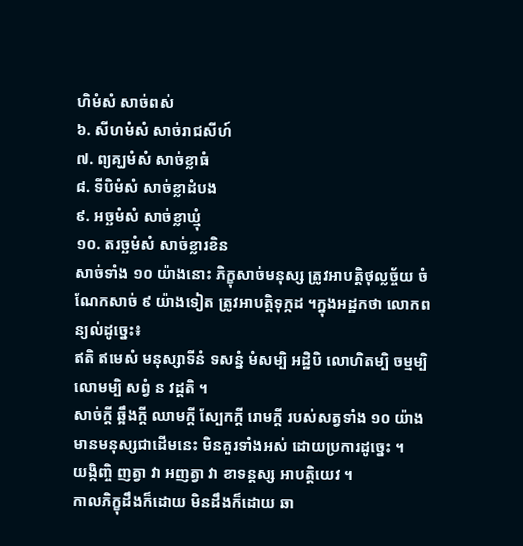ហិមំសំ សាច់ពស់
៦. សីហមំសំ សាច់រាជសីហ៍
៧. ព្យគ្ឃមំសំ សាច់ខ្លាធំ
៨. ទីបិមំសំ សាច់ខ្លាដំបង
៩. អច្ឆមំសំ សាច់ខ្លាឃ្មុំ
១០. តរច្ឆមំសំ សាច់ខ្លារខិន
សាច់ទាំង ១០ យ៉ាងនោះ ភិក្ខុសាច់មនុស្ស ត្រូវអាបត្តិថុល្លច្ច័យ ចំណែកសាច់ ៩ យ៉ាងទៀត ត្រូវអាបត្តិទុក្កដ ។ក្នុងអដ្ឋកថា លោកពន្យល់ដូច្នេះ៖
ឥតិ ឥមេសំ មនុស្សាទីនំ ទសន្នំ មំសម្បិ អដ្ឋិបិ លោហិតម្បិ ចម្មម្បិ លោមម្បិ សព្វំ ន វដ្តតិ ។
សាច់ក្តី ឆ្អឹងក្តី ឈាមក្តី ស្បែកក្តី រោមក្តី របស់សត្វទាំង ១០ យ៉ាង មានមនុស្សជាដើមនេះ មិនគួរទាំងអស់ ដោយប្រការដូច្នេះ ។
យង្កិញ្ចិ ញត្វា វា អញត្វា វា ខាទន្តស្ស អាបត្តិយេវ ។
កាលភិក្ខុដឹងក៏ដោយ មិនដឹងក៏ដោយ ឆា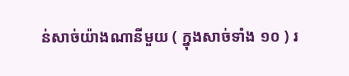ន់សាច់យ៉ាងណានីមួយ ( ក្នុងសាច់ទាំង ១០ ) រ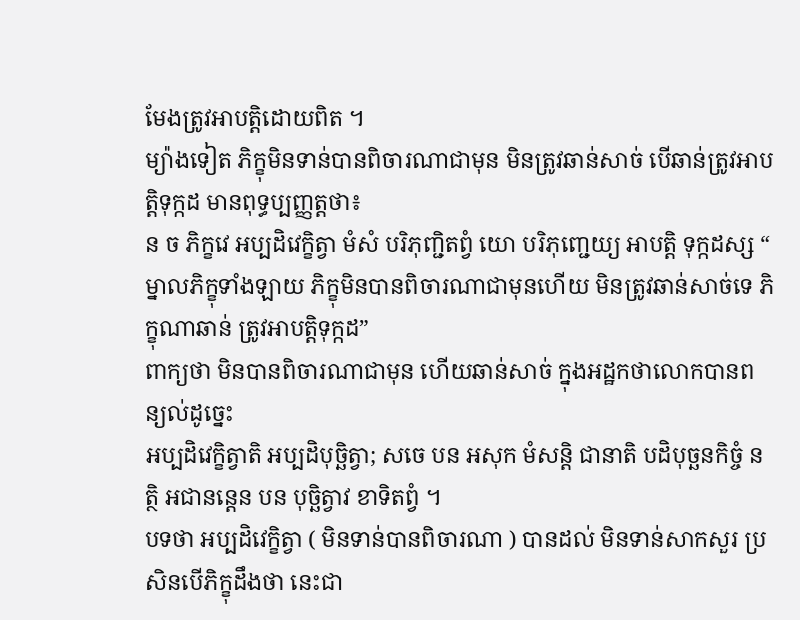មែងត្រូវអាបត្តិដោយពិត ។
ម្យ៉ាងទៀត ភិក្ខុមិនទាន់បានពិចារណាជាមុន មិនត្រូវឆាន់សាច់ បើឆាន់ត្រូវអាបត្តិទុក្កដ មានពុទ្ធប្បញ្ញត្តថា៖
ន ច ភិក្ខវេ អប្បដិវេក្ខិត្វា មំសំ បរិភុញ្ជិតព្វំ យោ បរិភុញ្ជេយ្យ អាបត្តិ ទុក្កដស្ស “ ម្នាលភិក្ខុទាំងឡាយ ភិក្ខុមិនបានពិចារណាជាមុនហើយ មិនត្រូវឆាន់សាច់ទេ ភិក្ខុណាឆាន់ ត្រូវអាបត្តិទុក្កដ”
ពាក្យថា មិនបានពិចារណាជាមុន ហើយឆាន់សាច់ ក្នុងអដ្ឋកថាលោកបានពន្យល់ដូច្នេះ
អប្បដិវេក្ខិត្វាតិ អប្បដិបុច្ឆិត្វា; សចេ បន អសុក មំសន្តិ ជានាតិ បដិបុច្ឆនកិច្ចំ នត្ថិ អជានន្តេន បន បុច្ឆិត្វាវ ខាទិតព្វំ ។
បទថា អប្បដិវេក្ខិត្វា ( មិនទាន់បានពិចារណា ) បានដល់ មិនទាន់សាកសួរ ប្រសិនបើភិក្ខុដឹងថា នេះជា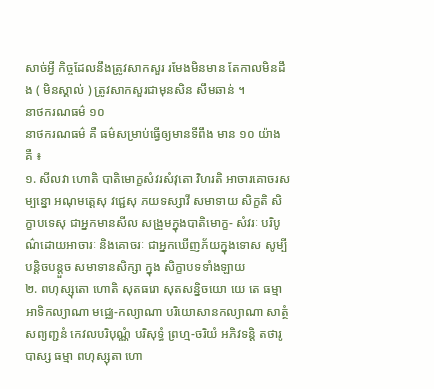សាច់អ្វី កិច្ចដែលនឹងត្រូវសាកសួរ រមែងមិនមាន តែកាលមិនដឹង ( មិនស្គាល់ ) ត្រូវសាកសួរជាមុនសិន សឹមឆាន់ ។
នាថករណធម៌ ១០
នាថករណធម៌ គឺ ធម៌សម្រាប់ធ្វើឲ្យមានទីពឹង មាន ១០ យ៉ាង គឺ ៖
១. សីលវា ហោតិ បាតិមោក្ខសំវរសំវុតោ វិហរតិ អាចារគោចរសម្បន្នោ អណុមត្តេសុ វជ្ជេសុ ភយទស្សាវី សមាទាយ សិក្ខតិ សិក្ខាបទេសុ ជាអ្នកមានសីល សង្រួមក្នុងបាតិមោក្ខ- សំវរៈ បរិបូណ៌ដោយអាចារៈ និងគោចរៈ ជាអ្នកឃើញភ័យក្នុងទោស សូម្បីបន្តិចបន្តួច សមាទានសិក្សា ក្នុង សិក្ខាបទទាំងឡាយ
២. ពហុស្សុតោ ហោតិ សុតធរោ សុតសន្និចយោ យេ តេ ធម្មា អាទិកល្យាណា មជ្ឈេ-កល្យាណា បរិយោសានកល្យាណា សាត្ថំ សព្យញ្ជនំ កេវលបរិបុណ្ណំ បរិសុទ្ធំ ព្រហ្ម-ចរិយំ អភិវទន្តិ តថារូបាស្ស ធម្មា ពហុស្សុតា ហោ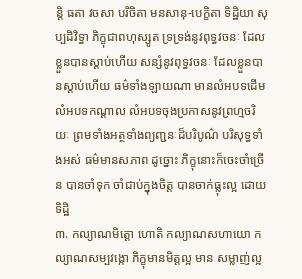ន្តិ ធតា វចសា បរិចិតា មនសានុ-បេក្ខិតា ទិដ្ឋិយា សុប្បដិវិទ្ធា ភិក្ខុជាពហុស្សូត ទ្រទ្រង់នូវពុទ្ធវចនៈ ដែលខ្លួនបានស្តាប់ហើយ សន្សំនូវពុទ្ធវចនៈ ដែលខ្លួនបានស្តាប់ហើយ ធម៌ទាំងឡាយណា មានលំអបទដើម លំអបទកណ្តាល លំអបទចុងប្រកាសនូវព្រហ្មចរិយៈ ព្រមទាំងអត្ថទាំងព្យញ្ជនៈដ៏បរិបូណ៌ បរិសុទ្ធទាំងអស់ ធម៌មានសភាព ដូច្នោះ ភិក្ខុនោះក៏ចេះចាំច្រើន បានចាំទុក ចាំជាប់ក្នុងចិត្ត បានចាក់ធ្លុះល្អ ដោយទិដ្ឋិ
៣. កល្យាណមិត្តោ ហោតិ កល្យាណសហាយោ កល្យាណសម្បវង្កោ ភិក្ខុមានមិត្តល្អ មាន សម្លាញ់ល្អ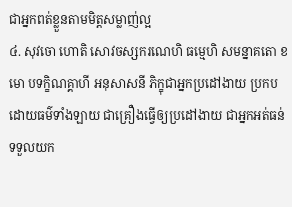ជាអ្នកពត់ខ្លួនតាមមិត្តសម្លាញ់ល្អ
៤. សុវចោ ហោតិ សោវចស្សករណេហិ ធម្មេហិ សមន្នាគតោ ខមោ បទក្ខិណគ្គាហី អនុសាសនី ភិក្ខុជាអ្នកប្រដៅងាយ ប្រកបដោយធម៌ទាំងឡាយ ជាគ្រឿងធ្វើឲ្យប្រដៅងាយ ជាអ្នកអត់ធន់ ទទួលយក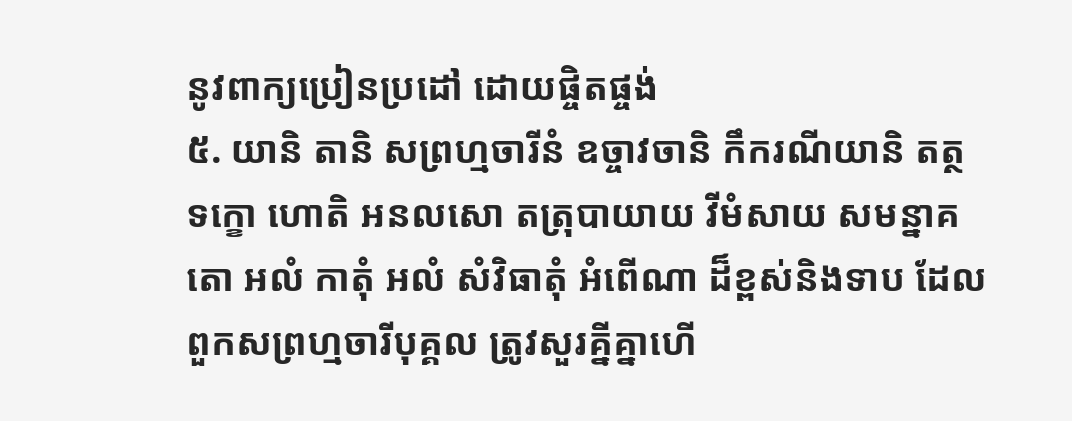នូវពាក្យប្រៀនប្រដៅ ដោយផ្ចិតផ្ចង់
៥. យានិ តានិ សព្រហ្មចារីនំ ឧច្ចាវចានិ កឹករណីយានិ តត្ថ ទក្ខោ ហោតិ អនលសោ តត្រុបាយាយ វីមំសាយ សមន្នាគតោ អលំ កាតុំ អលំ សំវិធាតុំ អំពើណា ដ៏ខ្ពស់និងទាប ដែលពួកសព្រហ្មចារីបុគ្គល ត្រូវសួរគ្នីគ្នាហើ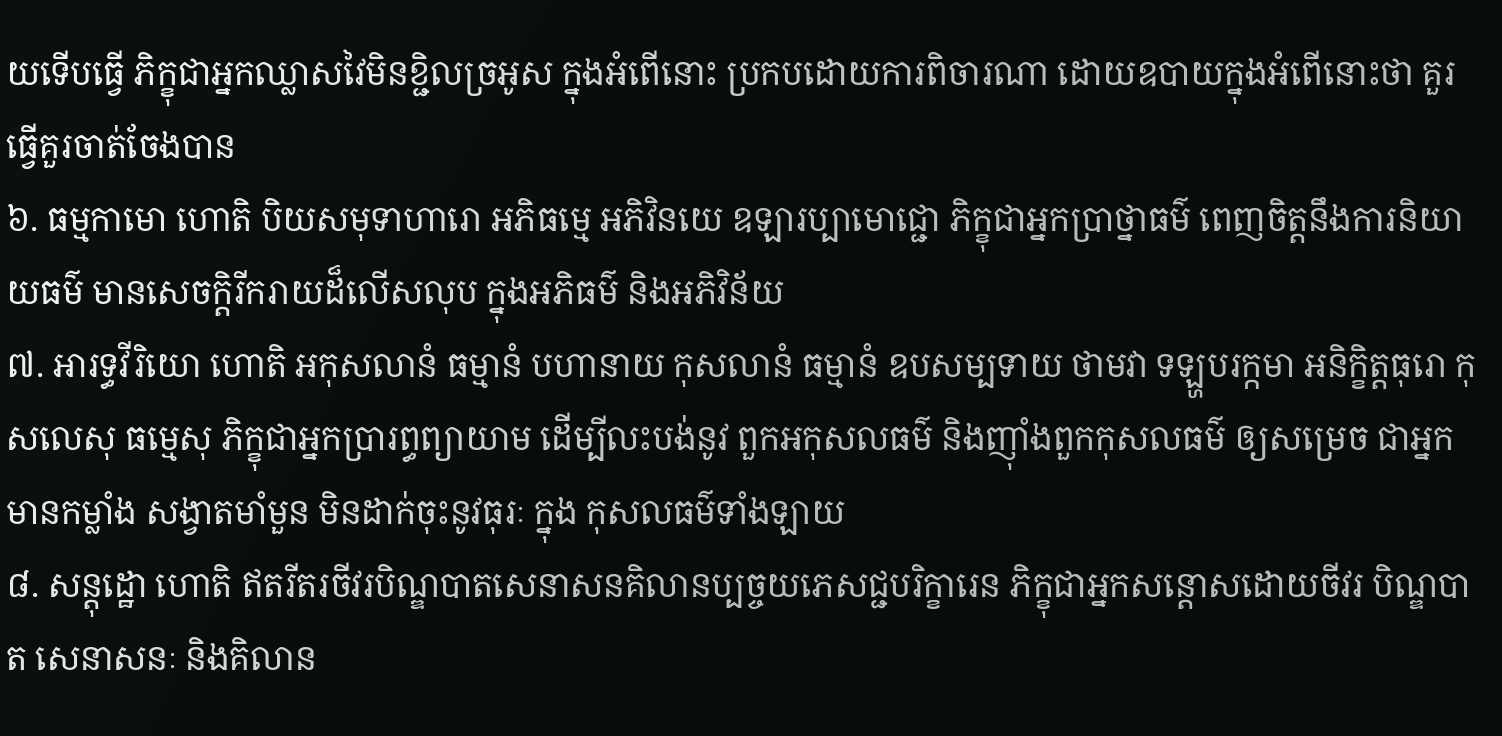យទើបធ្វើ ភិក្ខុជាអ្នកឈ្លាសវៃមិនខ្ជិលច្រអូស ក្នុងអំពើនោះ ប្រកបដោយការពិចារណា ដោយឧបាយក្នុងអំពើនោះថា គួរធ្វើគួរចាត់ចែងបាន
៦. ធម្មកាមោ ហោតិ បិយសមុទាហារោ អភិធម្មេ អភិវិនយេ ឧឡារប្បាមោជ្ជោ ភិក្ខុជាអ្នកប្រាថ្នាធម៌ ពេញចិត្តនឹងការនិយាយធម៌ មានសេចក្តិរីករាយដ៏លើសលុប ក្នុងអភិធម៌ និងអភិវិន័យ
៧. អារទ្ធវីរិយោ ហោតិ អកុសលានំ ធម្មានំ បហានាយ កុសលានំ ធម្មានំ ឧបសម្បទាយ ថាមវា ទឡ្ហបរក្កមា អនិក្ខិត្តធុរោ កុសលេសុ ធម្មេសុ ភិក្ខុជាអ្នកប្រារព្ធព្យាយាម ដើម្បីលះបង់នូវ ពួកអកុសលធម៌ និងញ៉ាំងពួកកុសលធម៌ ឲ្យសម្រេច ជាអ្នកមានកម្លាំង សង្វាតមាំមួន មិនដាក់ចុះនូវធុរៈ ក្នុង កុសលធម៌ទាំងឡាយ
៨. សន្តុដ្ឋោ ហោតិ ឥតរីតរចីវរបិណ្ឌបាតសេនាសនគិលានប្បច្ចយភេសជ្ជបរិក្ខារេន ភិក្ខុជាអ្នកសន្តោសដោយចីវរ បិណ្ឌបាត សេនាសនៈ និងគិលាន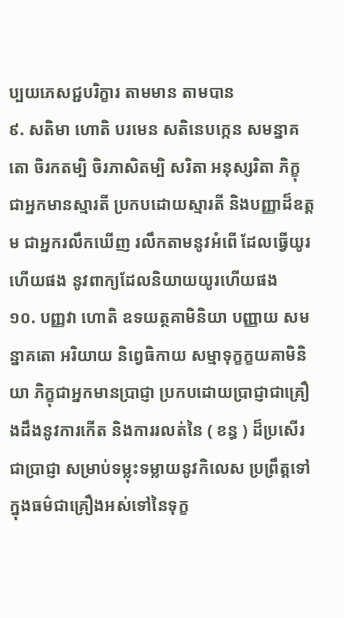ប្បយភេសជ្ជបរិក្ខារ តាមមាន តាមបាន
៩. សតិមា ហោតិ បរមេន សតិនេបក្កេន សមន្នាគតោ ចិរកតម្បិ ចិរភាសិតម្បិ សរិតា អនុស្សរិតា ភិក្ខុជាអ្នកមានស្មារតី ប្រកបដោយស្មារតី និងបញ្ញាដ៏ឧត្តម ជាអ្នករលឹកឃើញ រលឹកតាមនូវអំពើ ដែលធ្វើយូរហើយផង នូវពាក្យដែលនិយាយយូរហើយផង
១០. បញ្ញវា ហោតិ ឧទយត្ថគាមិនិយា បញ្ញាយ សមន្នាគតោ អរិយាយ និព្វេធិកាយ សម្មាទុក្ខក្ខយគាមិនិយា ភិក្ខុជាអ្នកមានប្រាជ្ញា ប្រកបដោយបា្រជ្ញាជាគ្រឿងដឹងនូវការកើត និងការរលត់នៃ ( ខន្ធ ) ដ៏ប្រសើរ ជាប្រាជ្ញា សម្រាប់ទម្លុះទម្លាយនូវកិលេស ប្រព្រឹត្តទៅក្នុងធម៌ជាគ្រឿងអស់ទៅនៃទុក្ខ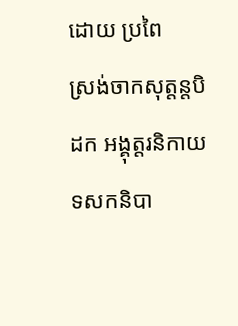ដោយ ប្រពៃ
ស្រង់ចាកសុត្តន្តបិដក អង្គុត្តរនិកាយ ទសកនិបា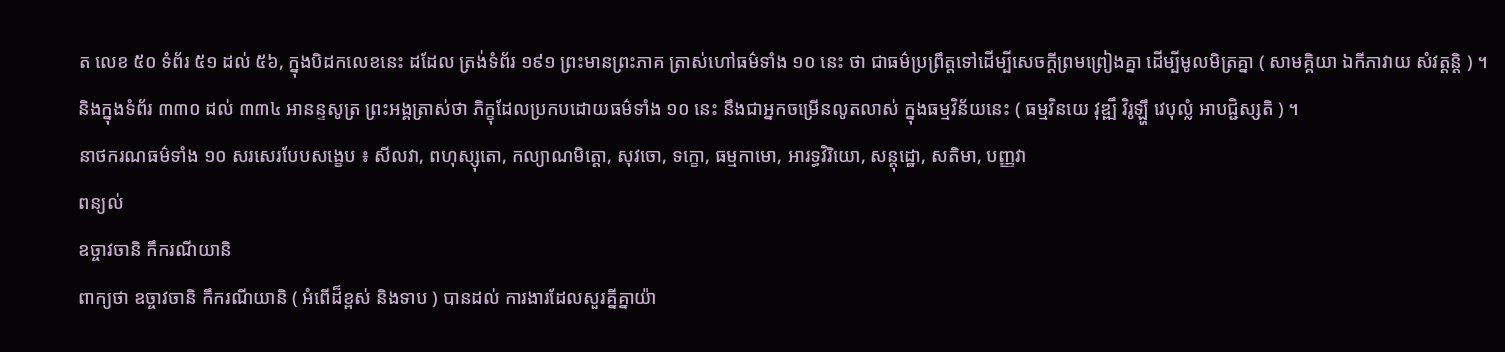ត លេខ ៥០ ទំព័រ ៥១ ដល់ ៥៦, ក្នុងបិដកលេខនេះ ដដែល ត្រង់ទំព័រ ១៩១ ព្រះមានព្រះភាគ ត្រាស់ហៅធម៌ទាំង ១០ នេះ ថា ជាធម៌ប្រព្រឹត្តទៅដើម្បីសេចក្តីព្រមព្រៀងគ្នា ដើម្បីមូលមិត្រគ្នា ( សាមគ្គិយា ឯកីភាវាយ សំវត្តន្តិ ) ។
និងក្នុងទំព័រ ៣៣០ ដល់ ៣៣៤ អានន្ទសូត្រ ព្រះអង្គត្រាស់ថា ភិក្ខុដែលប្រកបដោយធម៌ទាំង ១០ នេះ នឹងជាអ្នកចម្រើនលូតលាស់ ក្នុងធម្មវិន័យនេះ ( ធម្មវិនយេ វុឌ្ឍឹ វិរូឡ្ហឹ វេបុល្លំ អាបជ្ជិស្សតិ ) ។
នាថករណធម៌ទាំង ១០ សរសេរបែបសង្ខេប ៖ សីលវា, ពហុស្សុតោ, កល្យាណមិត្តោ, សុវចោ, ទក្ខោ, ធម្មកាមោ, អារទ្ធវិរិយោ, សន្តុដ្ឋោ, សតិមា, បញ្ញវា
ពន្យល់
ឧច្ចាវចានិ កឹករណីយានិ
ពាក្យថា ឧច្ចាវចានិ កឹករណីយានិ ( អំពើដ៏ខ្ពស់ និងទាប ) បានដល់ ការងារដែលសួរគ្នីគ្នាយ៉ា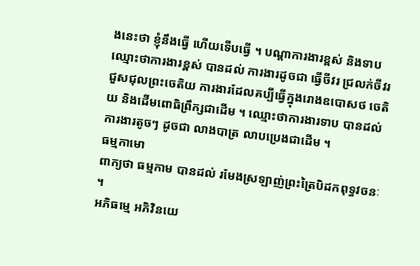ងនេះថា ខ្ញុំនឹងធ្វើ ហើយទើបធ្វើ ។ បណ្តាការងារខ្ពស់ និងទាប ឈ្មោះថាការងារខ្ពស់ បានដល់ ការងារដូចជា ធ្វើចីវរ ជ្រលក់ចីវរ ជួសជុលព្រះចេតិយ ការងារដែលគប្បីធ្វើក្នុងរោងឧបោសថ ចេតិយ និងដើមពោធិព្រឹក្សជាដើម ។ ឈ្មោះថាការងារទាប បានដល់ ការងារតូចៗ ដូចជា លាងបាត្រ លាបប្រេងជាដើម ។
ធម្មកាមោ
ពាក្យថា ធម្មកាម បានដល់ រមែងស្រឡាញ់ព្រះត្រៃបិដកពុទ្ធវចនៈ ។
អភិធម្មេ អភិវិនយេ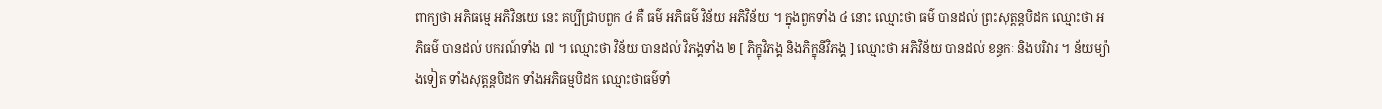ពាក្យថា អភិធម្មេ អភិវិនយេ នេះ គប្បីជ្រាបពួក ៤ គឺ ធម៌ អភិធម៌ វិន័យ អភិវិន័យ ។ ក្នុងពួកទាំង ៤ នោះ ឈ្មោះថា ធម៌ បានដល់ ព្រះសុត្តន្តបិដក ឈ្មោះថា អភិធម៌ បានដល់ បករណ៍ទាំង ៧ ។ ឈ្មោះថា វិន័យ បានដល់ វិភង្គទាំង ២ [ ភិក្ខុវិភង្គ និងភិក្ខុនីវិភង្គ ] ឈ្មោះថា អភិវិន័យ បានដល់ ខន្ធកៈ និងបរិវារ ។ ន័យម្យ៉ាងទៀត ទាំងសុត្តន្តបិដក ទាំងអភិធម្មបិដក ឈ្មោះថាធម៌ទាំ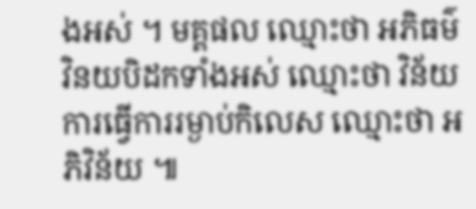ងអស់ ។ មគ្គផល ឈ្មោះថា អភិធម៌ វិនយបិដកទាំងអស់ ឈ្មោះថា វិន័យ ការធ្វើការរម្ងាប់កិលេស ឈ្មោះថា អភិវិន័យ ៕